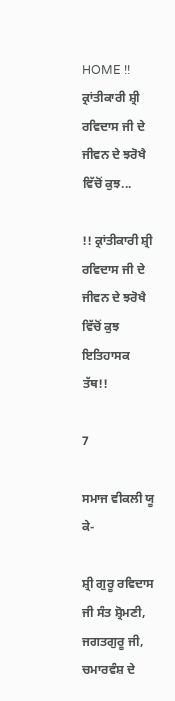HOME !! ਕ੍ਰਾਂਤੀਕਾਰੀ ਸ਼੍ਰੀ ਰਵਿਦਾਸ ਜੀ ਦੇ ਜੀਵਨ ਦੇ ਝਰੋਖੈ ਵਿੱਚੋਂ ਕੁਝ...

!! ਕ੍ਰਾਂਤੀਕਾਰੀ ਸ਼੍ਰੀ ਰਵਿਦਾਸ ਜੀ ਦੇ ਜੀਵਨ ਦੇ ਝਰੋਖੈ ਵਿੱਚੋਂ ਕੁਝ ਇਤਿਹਾਸਕ ਤੱਥ!!

7

ਸਮਾਜ ਵੀਕਲੀ ਯੂ ਕੇ-

ਸ਼੍ਰੀ ਗੁਰੂ ਰਵਿਦਾਸ ਜੀ ਸੰਤ ਸ਼੍ਰੋਮਣੀ, ਜਗਤਗੁਰੂ ਜੀ, ਚਮਾਰਵੰਸ਼ ਦੇ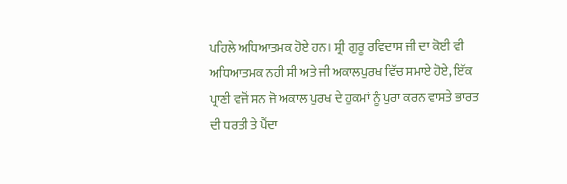ਪਹਿਲੇ ਅਧਿਆਤਮਕ ਹੋਏ ਹਨ। ਸ਼੍ਰੀ ਗੁਰੂ ਰਵਿਦਾਸ ਜੀ ਦਾ ਕੋਈ ਵੀ ਅਧਿਆਤਮਕ ਨਹੀ ਸੀ ਅਤੇ ਜੀ ਅਕਾਲਪੁਰਖ ਵਿੱਚ ਸਮਾਏ ਹੋਏ, ਇੱਕ ਪ੍ਰਾਣੀ ਵਜੋਂ ਸਨ ਜੋ ਅਕਾਲ ਪੁਰਖ ਦੇ ਹੁਕਮਾਂ ਨੂੰ ਪੁਰਾ ਕਰਨ ਵਾਸਤੇ ਭਾਰਤ ਦੀ ਧਰਤੀ ਤੇ ਪੈਂਦਾ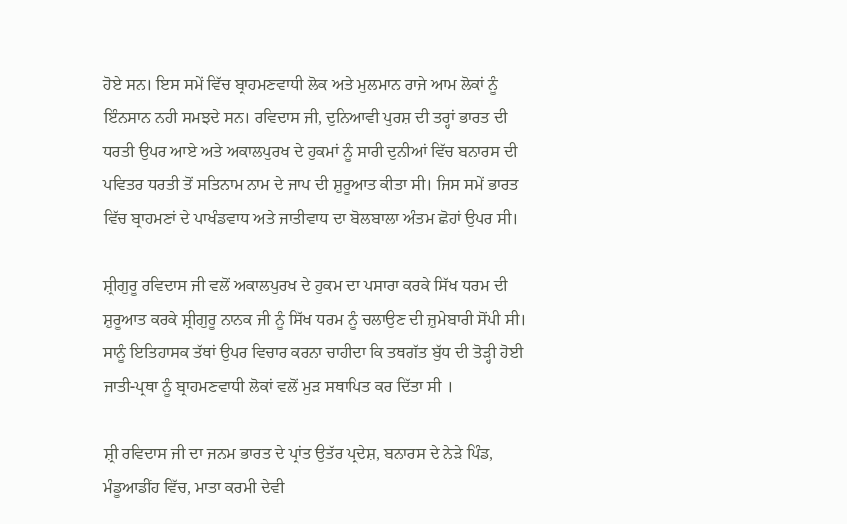ਹੋਏ ਸਨ। ਇਸ ਸਮੇਂ ਵਿੱਚ ਬ੍ਰਾਹਮਣਵਾਧੀ ਲੋਕ ਅਤੇ ਮੁਲਮਾਨ ਰਾਜੇ ਆਮ ਲੋਕਾਂ ਨੂੰ ਇੰਨਸਾਨ ਨਹੀ ਸਮਝਦੇ ਸਨ। ਰਵਿਦਾਸ ਜੀ, ਦੁਨਿਆਵੀ ਪੁਰਸ਼ ਦੀ ਤਰ੍ਹਾਂ ਭਾਰਤ ਦੀ ਧਰਤੀ ਉਪਰ ਆਏ ਅਤੇ ਅਕਾਲਪੁਰਖ ਦੇ ਹੁਕਮਾਂ ਨੂੰ ਸਾਰੀ ਦੁਨੀਆਂ ਵਿੱਚ ਬਨਾਰਸ ਦੀ ਪਵਿਤਰ ਧਰਤੀ ਤੋਂ ਸਤਿਨਾਮ ਨਾਮ ਦੇ ਜਾਪ ਦੀ ਸ਼ੁਰੂਆਤ ਕੀਤਾ ਸੀ। ਜਿਸ ਸਮੇਂ ਭਾਰਤ ਵਿੱਚ ਬ੍ਰਾਹਮਣਾਂ ਦੇ ਪਾਖੰਡਵਾਧ ਅਤੇ ਜਾਤੀਵਾਧ ਦਾ ਬੋਲਬਾਲਾ ਅੰਤਮ ਛੋਹਾਂ ਉਪਰ ਸੀ।

ਸ਼੍ਰੀਗੁਰੂ ਰਵਿਦਾਸ ਜੀ ਵਲੋਂ ਅਕਾਲਪੁਰਖ ਦੇ ਹੁਕਮ ਦਾ ਪਸਾਰਾ ਕਰਕੇ ਸਿੱਖ ਧਰਮ ਦੀ ਸ਼ੁਰੂਆਤ ਕਰਕੇ ਸ਼੍ਰੀਗੁਰੂ ਨਾਨਕ ਜੀ ਨੂੰ ਸਿੱਖ ਧਰਮ ਨੂੰ ਚਲਾਉਣ ਦੀ ਜ਼ੁਮੇਬਾਰੀ ਸੋਂਪੀ ਸੀ। ਸਾਨੂੰ ਇਤਿਹਾਸਕ ਤੱਥਾਂ ਉਪਰ ਵਿਚਾਰ ਕਰਨਾ ਚਾਹੀਦਾ ਕਿ ਤਥਗੱਤ ਬੁੱਧ ਦੀ ਤੋੜ੍ਹੀ ਹੋਈ ਜਾਤੀ-ਪ੍ਰਥਾ ਨੂੰ ਬ੍ਰਾਹਮਣਵਾਧੀ ਲੋਕਾਂ ਵਲੋਂ ਮੁੜ ਸਥਾਪਿਤ ਕਰ ਦਿੱਤਾ ਸੀ ।

ਸ਼੍ਰੀ ਰਵਿਦਾਸ ਜੀ ਦਾ ਜਨਮ ਭਾਰਤ ਦੇ ਪ੍ਰਾਂਤ ਉਤੱਰ ਪ੍ਰਦੇਸ਼, ਬਨਾਰਸ ਦੇ ਨੇੜੇ ਪਿੰਡ, ਮੰਡੂਆਡੀਂਹ ਵਿੱਚ, ਮਾਤਾ ਕਰਮੀ ਦੇਵੀ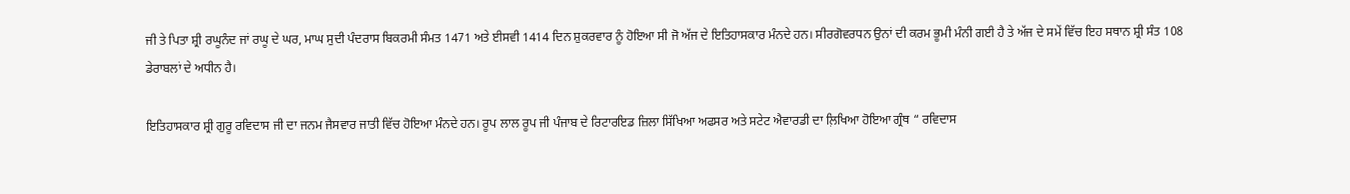ਜੀ ਤੇ ਪਿਤਾ ਸ਼੍ਰੀ ਰਘੂਨੰਦ ਜਾਂ ਰਘੂ ਦੇ ਘਰ, ਮਾਘ ਸੁਦੀ ਪੰਦਰਾਸ ਬਿਕਰਮੀ ਸੰਮਤ 1471 ਅਤੇ ਈਸਵੀ 1414 ਦਿਨ ਸ਼ੁਕਰਵਾਰ ਨੂੰ ਹੋਇਆ ਸੀ ਜੋ ਅੱਜ ਦੇ ਇਤਿਹਾਸਕਾਰ ਮੰਨਦੇ ਹਨ। ਸੀਰਗੋਵਰਧਨ ਉਨਾਂ ਦੀ ਕਰਮ ਭੂਮੀ ਮੰਨੀ ਗਈ ਹੈ ਤੇ ਅੱਜ ਦੇ ਸਮੇਂ ਵਿੱਚ ਇਹ ਸਥਾਨ ਸ਼੍ਰੀ ਸੰਤ 108 ਡੇਰਾਬਲਾਂ ਦੇ ਅਧੀਨ ਹੈ।

ਇਤਿਹਾਸਕਾਰ ਸ਼੍ਰੀ ਗੁਰੂ ਰਵਿਦਾਸ ਜੀ ਦਾ ਜਨਮ ਜੈਸਵਾਰ ਜਾਤੀ ਵਿੱਚ ਹੋਇਆ ਮੰਨਦੇ ਹਨ। ਰੂਪ ਲਾਲ ਰੂਪ ਜੀ ਪੰਜਾਬ ਦੇ ਰਿਟਾਰਇਡ ਜ਼ਿਲਾ ਸਿੱਖਿਆ ਅਫਸਰ ਅਤੇ ਸਟੇਟ ਐਵਾਰਡੀ ਦਾ ਲ਼ਿਖਿਆ ਹੋਇਆ ਗ੍ਰੰਥ “ ਰਵਿਦਾਸ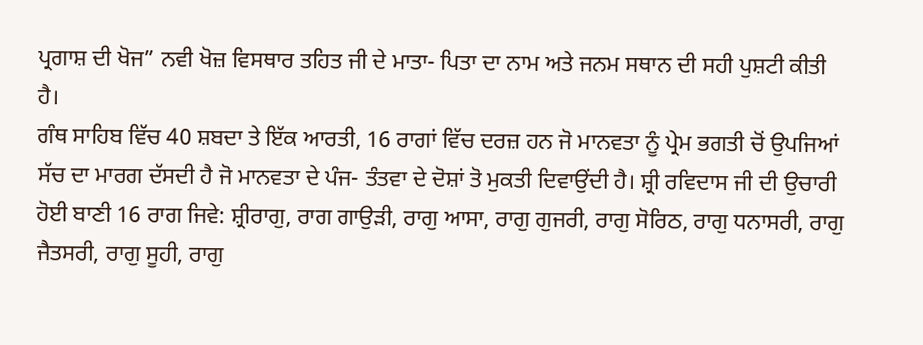ਪ੍ਰਗਾਸ਼ ਦੀ ਖੋਜ” ਨਵੀ ਖੋਜ਼ ਵਿਸਥਾਰ ਤਹਿਤ ਜੀ ਦੇ ਮਾਤਾ- ਪਿਤਾ ਦਾ ਨਾਮ ਅਤੇ ਜਨਮ ਸਥਾਨ ਦੀ ਸਹੀ ਪੁਸ਼ਟੀ ਕੀਤੀ ਹੈ।
ਗੰਥ ਸਾਹਿਬ ਵਿੱਚ 40 ਸ਼ਬਦਾ ਤੇ ਇੱਕ ਆਰਤੀ, 16 ਰਾਗਾਂ ਵਿੱਚ ਦਰਜ਼ ਹਨ ਜੋ ਮਾਨਵਤਾ ਨੂੰ ਪ੍ਰੇਮ ਭਗਤੀ ਚੋਂ ਉਪਜਿਆਂ ਸੱਚ ਦਾ ਮਾਰਗ ਦੱਸਦੀ ਹੈ ਜੋ ਮਾਨਵਤਾ ਦੇ ਪੰਜ- ਤੰਤਵਾ ਦੇ ਦੋਸ਼ਾਂ ਤੋ ਮੁਕਤੀ ਦਿਵਾਉਂਦੀ ਹੈ। ਸ਼੍ਰੀ ਰਵਿਦਾਸ ਜੀ ਦੀ ਉਚਾਰੀ ਹੋਈ ਬਾਣੀ 16 ਰਾਗ ਜਿਵੇ: ਸ਼੍ਰੀਰਾਗੁ, ਰਾਗ ਗਾਉੜੀ, ਰਾਗੁ ਆਸਾ, ਰਾਗੁ ਗੁਜਰੀ, ਰਾਗੁ ਸੋਰਿਠ, ਰਾਗੁ ਧਨਾਸਰੀ, ਰਾਗੁ ਜੈਤਸਰੀ, ਰਾਗੁ ਸੂਹੀ, ਰਾਗੁ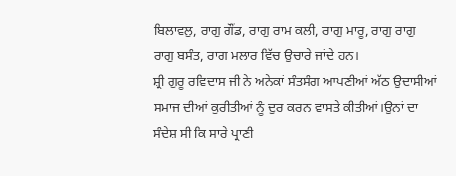ਬਿਲਾਵਲੁ, ਰਾਗੁ ਗੌਂਡ, ਰਾਗੁ ਰਾਮ ਕਲੀ, ਰਾਗੁ ਮਾਰੂ, ਰਾਗੁ ਰਾਗੁ ਰਾਗੁ ਬਸੰਤ, ਰਾਗ ਮਲਾਰ ਵਿੱਚ ਉਚਾਰੇ ਜਾਂਦੇ ਹਨ।
ਸ਼੍ਰੀ ਗੁਰੂ ਰਵਿਦਾਸ ਜੀ ਨੇ ਅਨੇਕਾਂ ਸੰਤਸੰਗ ਆਪਣੀਆਂ ਅੱਠ ਉਦਾਸੀਆਂ ਸਮਾਜ ਦੀਆਂ ਕੁਰੀਤੀਆਂ ਨੂੰ ਦੁਰ ਕਰਨ ਵਾਸਤੇ ਕੀਤੀਆਂ।ਉਨਾਂ ਦਾ ਸੰਦੇਸ਼ ਸੀ ਕਿ ਸਾਰੇ ਪ੍ਰਾਣੀ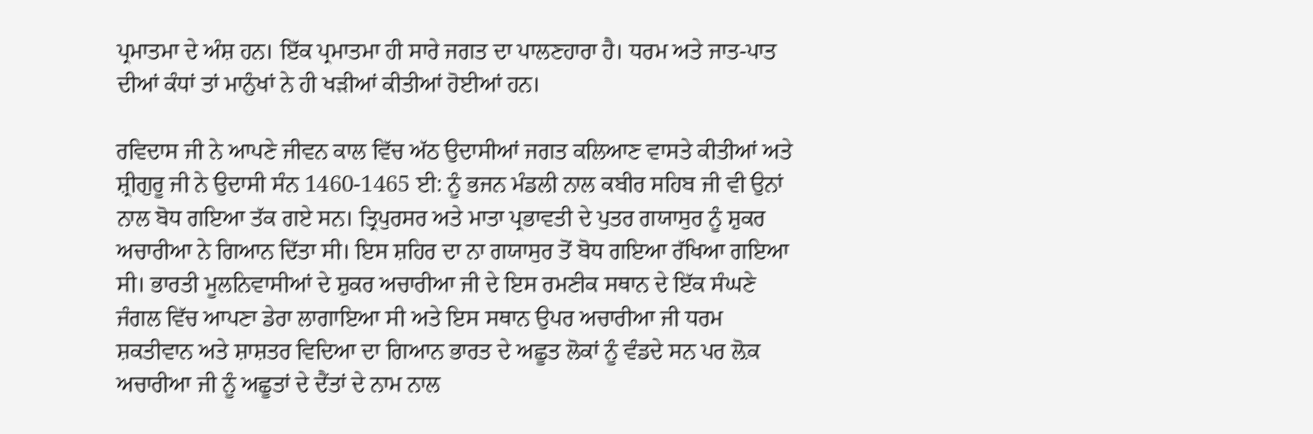ਪ੍ਰਮਾਤਮਾ ਦੇ ਅੰਸ਼ ਹਨ। ਇੱਕ ਪ੍ਰਮਾਤਮਾ ਹੀ ਸਾਰੇ ਜਗਤ ਦਾ ਪਾਲਣਹਾਰਾ ਹੈ। ਧਰਮ ਅਤੇ ਜਾਤ-ਪਾਤ ਦੀਆਂ ਕੰਧਾਂ ਤਾਂ ਮਾਨੁੰਖਾਂ ਨੇ ਹੀ ਖੜੀਆਂ ਕੀਤੀਆਂ ਹੋਈਆਂ ਹਨ।

ਰਵਿਦਾਸ ਜੀ ਨੇ ਆਪਣੇ ਜੀਵਨ ਕਾਲ ਵਿੱਚ ਅੱਠ ਉਦਾਸੀਆਂ ਜਗਤ ਕਲਿਆਣ ਵਾਸਤੇ ਕੀਤੀਆਂ ਅਤੇ ਸ਼੍ਰੀਗੁਰੂ ਜੀ ਨੇ ਉਦਾਸੀ ਸੰਨ 1460-1465 ਈ: ਨੂੰ ਭਜਨ ਮੰਡਲੀ ਨਾਲ ਕਬੀਰ ਸਹਿਬ ਜੀ ਵੀ ਉਨਾਂ ਨਾਲ ਬੋਧ ਗਇਆ ਤੱਕ ਗਏ ਸਨ। ਤ੍ਰਿਪੁਰਸਰ ਅਤੇ ਮਾਤਾ ਪ੍ਰਭਾਵਤੀ ਦੇ ਪੁਤਰ ਗਯਾਸੁਰ ਨੂੰ ਸ਼ੁਕਰ ਅਚਾਰੀਆ ਨੇ ਗਿਆਨ ਦਿੱਤਾ ਸੀ। ਇਸ ਸ਼ਹਿਰ ਦਾ ਨਾ ਗਯਾਸੁਰ ਤੋਂ ਬੋਧ ਗਇਆ ਰੱਖਿਆ ਗਇਆ ਸੀ। ਭਾਰਤੀ ਮੂਲਨਿਵਾਸੀਆਂ ਦੇ ਸ਼ੁਕਰ ਅਚਾਰੀਆ ਜੀ ਦੇ ਇਸ ਰਮਣੀਕ ਸਥਾਨ ਦੇ ਇੱਕ ਸੰਘਣੇ ਜੰਗਲ ਵਿੱਚ ਆਪਣਾ ਡੇਰਾ ਲਾਗਾਇਆ ਸੀ ਅਤੇ ਇਸ ਸਥਾਨ ਉਪਰ ਅਚਾਰੀਆ ਜੀ ਧਰਮ ਸ਼ਕਤੀਵਾਨ ਅਤੇ ਸ਼ਾਸ਼ਤਰ ਵਿਦਿਆ ਦਾ ਗਿਆਨ ਭਾਰਤ ਦੇ ਅਛੂਤ ਲੋਕਾਂ ਨੂੰ ਵੰਡਦੇ ਸਨ ਪਰ ਲ਼ੋਕ ਅਚਾਰੀਆ ਜੀ ਨੂੰ ਅਛੂਤਾਂ ਦੇ ਦੈਂਤਾਂ ਦੇ ਨਾਮ ਨਾਲ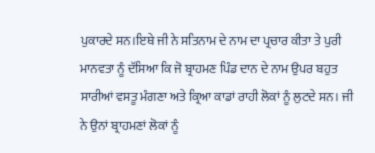ਪੁਕਾਰਦੇ ਸਨ।ਇਥੇ ਜੀ ਨੇ ਸਤਿਨਾਮ ਦੇ ਨਾਮ ਦਾ ਪ੍ਰਚਾਰ ਕੀਤਾ ਤੇ ਪੁਰੀ ਮਾਨਵਤਾ ਨੂੰ ਦੱਸਿਆ ਕਿ ਜੋ ਬ੍ਰਾਹਮਣ ਪਿੰਡ ਦਾਨ ਦੇ ਨਾਮ ਉਪਰ ਬਹੁਤ ਸਾਰੀਆਂ ਵਸਤੂ ਮੰਗਣਾ ਅਤੇ ਕ੍ਰਿਆ ਕਾਡਾਂ ਰਾਹੀ ਲੋਕਾਂ ਨੂੰ ਲੁਟਦੇ ਸਨ। ਜੀ ਨੇ ਉਨਾਂ ਬ੍ਰਾਹਮਣਾਂ ਲੋਕਾਂ ਨੂੰ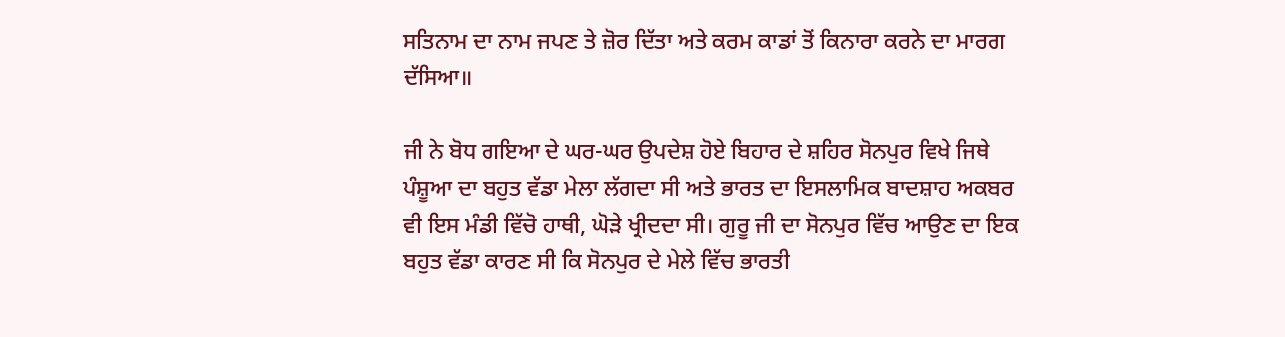ਸਤਿਨਾਮ ਦਾ ਨਾਮ ਜਪਣ ਤੇ ਜ਼ੋਰ ਦਿੱਤਾ ਅਤੇ ਕਰਮ ਕਾਡਾਂ ਤੋਂ ਕਿਨਾਰਾ ਕਰਨੇ ਦਾ ਮਾਰਗ ਦੱਸਿਆ॥

ਜੀ ਨੇ ਬੋਧ ਗਇਆ ਦੇ ਘਰ-ਘਰ ਉਪਦੇਸ਼ ਹੋਏ ਬਿਹਾਰ ਦੇ ਸ਼ਹਿਰ ਸੋਨਪੁਰ ਵਿਖੇ ਜਿਥੇ ਪੰਸ਼ੂਆ ਦਾ ਬਹੁਤ ਵੱਡਾ ਮੇਲਾ ਲੱਗਦਾ ਸੀ ਅਤੇ ਭਾਰਤ ਦਾ ਇਸਲਾਮਿਕ ਬਾਦਸ਼ਾਹ ਅਕਬਰ ਵੀ ਇਸ ਮੰਡੀ ਵਿੱਚੋ ਹਾਥੀ, ਘੋੜੇ ਖ੍ਰੀਦਦਾ ਸੀ। ਗੁਰੂ ਜੀ ਦਾ ਸੋਨਪੁਰ ਵਿੱਚ ਆਉਣ ਦਾ ਇਕ ਬਹੁਤ ਵੱਡਾ ਕਾਰਣ ਸੀ ਕਿ ਸੋਨਪੁਰ ਦੇ ਮੇਲੇ ਵਿੱਚ ਭਾਰਤੀ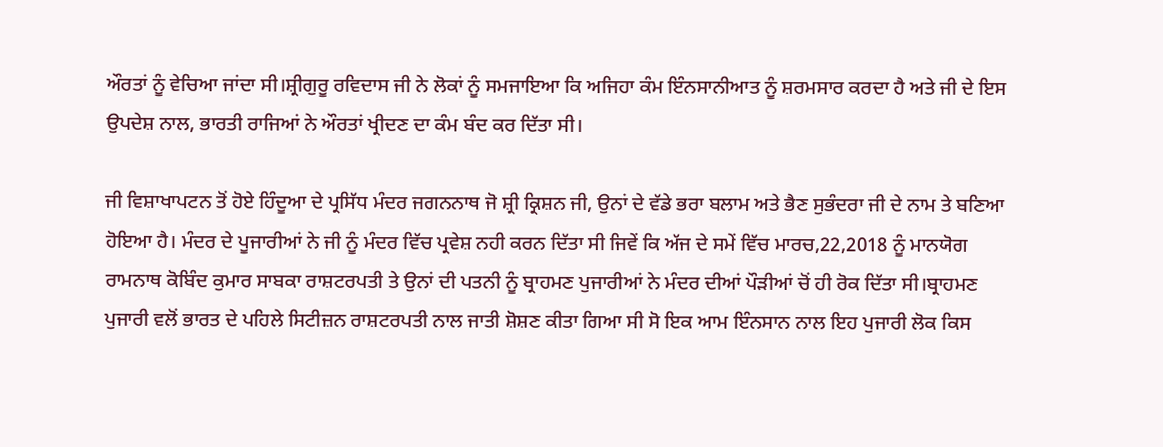ਔਰਤਾਂ ਨੂੰ ਵੇਚਿਆ ਜਾਂਦਾ ਸੀ।ਸ਼੍ਰੀਗੁਰੂ ਰਵਿਦਾਸ ਜੀ ਨੇ ਲੋਕਾਂ ਨੂੰ ਸਮਜਾਇਆ ਕਿ ਅਜਿਹਾ ਕੰਮ ਇੰਨਸਾਨੀਆਤ ਨੂੰ ਸ਼ਰਮਸਾਰ ਕਰਦਾ ਹੈ ਅਤੇ ਜੀ ਦੇ ਇਸ ਉਪਦੇਸ਼ ਨਾਲ, ਭਾਰਤੀ ਰਾਜਿਆਂ ਨੇ ਔਰਤਾਂ ਖ੍ਰੀਦਣ ਦਾ ਕੰਮ ਬੰਦ ਕਰ ਦਿੱਤਾ ਸੀ।

ਜੀ ਵਿਸ਼ਾਖਾਪਟਨ ਤੋਂ ਹੋਏ ਹਿੰਦੂਆ ਦੇ ਪ੍ਰਸਿੱਧ ਮੰਦਰ ਜਗਨਨਾਥ ਜੋ ਸ਼੍ਰੀ ਕ੍ਰਿਸ਼ਨ ਜੀ, ਉਨਾਂ ਦੇ ਵੱਡੇ ਭਰਾ ਬਲਾਮ ਅਤੇ ਭੈਣ ਸੁਭੰਦਰਾ ਜੀ ਦੇ ਨਾਮ ਤੇ ਬਣਿਆ ਹੋਇਆ ਹੈ। ਮੰਦਰ ਦੇ ਪੂਜਾਰੀਆਂ ਨੇ ਜੀ ਨੂੰ ਮੰਦਰ ਵਿੱਚ ਪ੍ਰਵੇਸ਼ ਨਹੀ ਕਰਨ ਦਿੱਤਾ ਸੀ ਜਿਵੇਂ ਕਿ ਅੱਜ ਦੇ ਸਮੇਂ ਵਿੱਚ ਮਾਰਚ,22,2018 ਨੂੰ ਮਾਨਯੋਗ ਰਾਮਨਾਥ ਕੋਬਿੰਦ ਕੁਮਾਰ ਸਾਬਕਾ ਰਾਸ਼ਟਰਪਤੀ ਤੇ ਉਨਾਂ ਦੀ ਪਤਨੀ ਨੂੰ ਬ੍ਰਾਹਮਣ ਪੁਜਾਰੀਆਂ ਨੇ ਮੰਦਰ ਦੀਆਂ ਪੌੜੀਆਂ ਚੋਂ ਹੀ ਰੋਕ ਦਿੱਤਾ ਸੀ।ਬ੍ਰਾਹਮਣ ਪੁਜਾਰੀ ਵਲੋਂ ਭਾਰਤ ਦੇ ਪਹਿਲੇ ਸਿਟੀਜ਼ਨ ਰਾਸ਼ਟਰਪਤੀ ਨਾਲ ਜਾਤੀ ਸ਼ੋਸ਼ਣ ਕੀਤਾ ਗਿਆ ਸੀ ਸੋ ਇਕ ਆਮ ਇੰਨਸਾਨ ਨਾਲ ਇਹ ਪੁਜਾਰੀ ਲੋਕ ਕਿਸ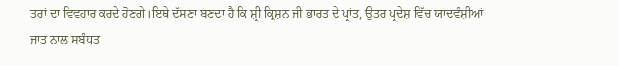ਤਰਾਂ ਦਾ ਵਿਵਹਾਰ ਕਰਦੇ ਹੋਣਗੇ।ਇਥੇ ਦੱਸਣਾ ਬਣਦਾ ਹੈ ਕਿ ਸ਼੍ਰੀ ਕ੍ਰਿਸ਼ਨ ਜੀ ਭਾਰਤ ਦੇ ਪ੍ਰਾਂਤ, ਉਤਰ ਪ੍ਰਦੇਸ਼ ਵਿੱਚ ਯਾਦਵੰਸ਼ੀਆਂ ਜਾਤ ਨਾਲ ਸਬੰਧਤ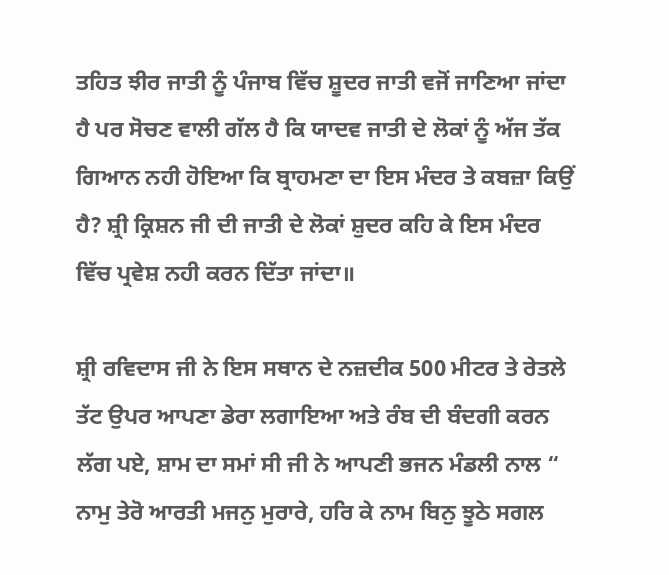ਤਹਿਤ ਝੀਰ ਜਾਤੀ ਨੂੰ ਪੰਜਾਬ ਵਿੱਚ ਸ਼ੂਦਰ ਜਾਤੀ ਵਜੋਂ ਜਾਣਿਆ ਜਾਂਦਾ ਹੈ ਪਰ ਸੋਚਣ ਵਾਲੀ ਗੱਲ ਹੈ ਕਿ ਯਾਦਵ ਜਾਤੀ ਦੇ ਲੋਕਾਂ ਨੂੰ ਅੱਜ ਤੱਕ ਗਿਆਨ ਨਹੀ ਹੋਇਆ ਕਿ ਬ੍ਰਾਹਮਣਾ ਦਾ ਇਸ ਮੰਦਰ ਤੇ ਕਬਜ਼ਾ ਕਿਉਂ ਹੈ? ਸ਼੍ਰੀ ਕ੍ਰਿਸ਼ਨ ਜੀ ਦੀ ਜਾਤੀ ਦੇ ਲੋਕਾਂ ਸ਼ੁਦਰ ਕਹਿ ਕੇ ਇਸ ਮੰਦਰ ਵਿੱਚ ਪ੍ਰਵੇਸ਼ ਨਹੀ ਕਰਨ ਦਿੱਤਾ ਜਾਂਦਾ॥

ਸ਼੍ਰੀ ਰਵਿਦਾਸ ਜੀ ਨੇ ਇਸ ਸਥਾਨ ਦੇ ਨਜ਼ਦੀਕ 500 ਮੀਟਰ ਤੇ ਰੇਤਲੇ ਤੱਟ ਉਪਰ ਆਪਣਾ ਡੇਰਾ ਲਗਾਇਆ ਅਤੇ ਰੰਬ ਦੀ ਬੰਦਗੀ ਕਰਨ ਲੱਗ ਪਏ, ਸ਼ਾਮ ਦਾ ਸਮਾਂ ਸੀ ਜੀ ਨੇ ਆਪਣੀ ਭਜਨ ਮੰਡਲੀ ਨਾਲ “ ਨਾਮੁ ਤੇਰੋ ਆਰਤੀ ਮਜਨੁ ਮੁਰਾਰੇ, ਹਰਿ ਕੇ ਨਾਮ ਬਿਨੁ ਝੂਠੇ ਸਗਲ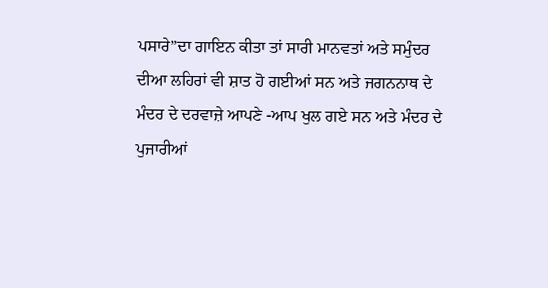ਪਸਾਰੇ”ਦਾ ਗਾਇਨ ਕੀਤਾ ਤਾਂ ਸਾਰੀ ਮਾਨਵਤਾਂ ਅਤੇ ਸਮੁੰਦਰ ਦੀਆ ਲਹਿਰਾਂ ਵੀ ਸ਼ਾਤ ਹੋ ਗਈਆਂ ਸਨ ਅਤੇ ਜਗਨਨਾਥ ਦੇ ਮੰਦਰ ਦੇ ਦਰਵਾਜ਼ੇ ਆਪਣੇ -ਆਪ ਖੁਲ ਗਏ ਸਨ ਅਤੇ ਮੰਦਰ ਦੇ ਪੁਜਾਰੀਆਂ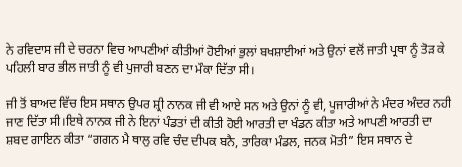ਨੇ ਰਵਿਦਾਸ ਜੀ ਦੇ ਚਰਨਾ ਵਿਚ ਆਪਣੀਆਂ ਕੀਤੀਆਂ ਹੋਈਆਂ ਭੁਲਾਂ ਬਖਸ਼ਾਈਆਂ ਅਤੇ ਉਨਾਂ ਵਲੋਂ ਜਾਤੀ ਪ੍ਰਥਾ ਨੂੰ ਤੋੜ ਕੇ ਪਹਿਲੀ ਬਾਰ ਭੀਲ ਜਾਤੀ ਨੂੰ ਵੀ ਪੁਜਾਰੀ ਬਣਨ ਦਾ ਮੌਕਾ ਦਿੱਤਾ ਸੀ।

ਜੀ ਤੋਂ ਬਾਅਦ ਵਿੱਚ ਇਸ ਸਥਾਨ ਉਪਰ ਸ਼੍ਰੀ ਨਾਨਕ ਜੀ ਵੀ ਆਏ ਸਨ ਅਤੇ ਉਨਾਂ ਨੂੰ ਵੀ, ਪੂਜਾਰੀਆਂ ਨੇ ਮੰਦਰ ਅੰਦਰ ਨਹੀ ਜਾਣ ਦਿੱਤਾ ਸੀ।ਇਥੇ ਨਾਨਕ ਜੀ ਨੇ ਇਨਾਂ ਪੰਡਤਾਂ ਦੀ ਕੀਤੀ ਹੋਈ ਆਰਤੀ ਦਾ ਖੰਡਨ ਕੀਤਾ ਅਤੇ ਆਪਣੀ ਆਰਤੀ ਦਾ ਸ਼ਬਦ ਗਾਇਨ ਕੀਤਾ “ਗਗਨ ਮੈ ਥਾਲੁ ਰਵਿ ਚੰਦ ਦੀਪਕ ਬਨੈ, ਤਾਰਿਕਾ ਮੰਡਲ, ਜਨਕ ਮੋਤੀ” ਇਸ ਸਥਾਨ ਦੇ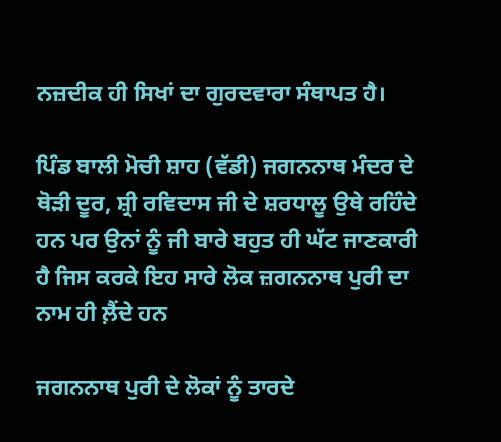ਨਜ਼ਦੀਕ ਹੀ ਸਿਖਾਂ ਦਾ ਗੁਰਦਵਾਰਾ ਸੰਥਾਪਤ ਹੈ।

ਪਿੰਡ ਬਾਲੀ ਮੋਚੀ ਸ਼ਾਹ (ਵੱਡੀ) ਜਗਨਨਾਥ ਮੰਦਰ ਦੇ ਥੋੜੀ ਦੂਰ, ਸ਼੍ਰੀ ਰਵਿਦਾਸ ਜੀ ਦੇ ਸ਼ਰਧਾਲੂ ਉਥੇ ਰਹਿੰਦੇ ਹਨ ਪਰ ਉਨਾਂ ਨੂੰ ਜੀ ਬਾਰੇ ਬਹੁਤ ਹੀ ਘੱਟ ਜਾਣਕਾਰੀ ਹੈ ਜਿਸ ਕਰਕੇ ਇਹ ਸਾਰੇ ਲੋਕ ਜ਼ਗਨਨਾਥ ਪੁਰੀ ਦਾ ਨਾਮ ਹੀ ਲ਼ੈਂਦੇ ਹਨ

ਜਗਨਨਾਥ ਪੁਰੀ ਦੇ ਲੋਕਾਂ ਨੂੰ ਤਾਰਦੇ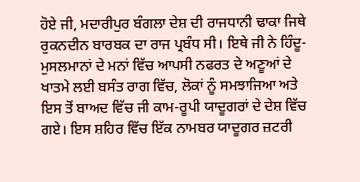ਹੋਏ ਜੀ, ਮਦਾਰੀਪੁਰ ਬੰਗਲਾ ਦੇਸ਼ ਦੀ ਰਾਜਧਾਨੀ ਢਾਕਾ ਜਿਥੇ ਰੁਕਨਦੀਨ ਬਾਰਬਕ ਦਾ ਰਾਜ ਪ੍ਰਬੰਧ ਸੀ। ਇਥੇ ਜੀ ਨੇ ਹਿੰਦੂ- ਮੁਸਲਮਾਨਾਂ ਦੇ ਮਨਾਂ ਵਿੱਚ ਆਪਸੀ ਨਫਰਤ ਦੇ ਅਣੂਆਂ ਦੇ ਖਾਤਮੇ ਲਈ ਬਸੰਤ ਰਾਗ ਵਿੱਚ, ਲੋਕਾਂ ਨੂੰ ਸਮਝਾਜਿਆ ਅਤੇ ਇਸ ਤੋਂ ਬਾਅਦ ਵਿੱਚ ਜੀ ਕਾਮ-ਰੂਪੀ ਯਾਦੂਗਰਾਂ ਦੇ ਦੇਸ਼ ਵਿੱਚ ਗਏ। ਇਸ ਸ਼ਹਿਰ ਵਿੱਚ ਇੱਕ ਨਾਮਬਰ ਯਾਦੂਗਰ ਜ਼ਟਰੀ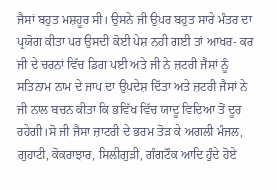ਜੈਸਾਂ ਬਹੁਤ ਮਸ਼ਹੂਰ ਸੀ। ਉਸਨੇ ਜੀ ਉਪਰ ਬਹੁਤ ਸਾਰੇ ਮੰਤਰ ਦਾ ਪ੍ਰਯੋਗ ਕੀਤਾ ਪਰ ਉਸਦੀ ਕੋਈ ਪੇਸ਼ ਨਹੀ ਗਈ ਤਾਂ ਆਖਰ- ਕਰ ਜੀ ਦੇ ਚਰਨਾਂ ਵਿੱਚ ਡਿਗ ਪਈ ਅਤੇ ਜੀ ਨੇ ਜ਼ਟਰੀ ਜੈਸਾਂ ਨੂੰ ਸਤਿਨਾਮ ਨਾਮ ਦੇ ਜਾਪ ਦਾ ਉਪਦੇਸ਼ ਦਿੱਤਾ ਅਤੇ ਜ਼ਟਰੀ ਜੈਸਾਂ ਨੇ ਜੀ ਨਾਲ ਬਚਨ ਕੀਤਾ ਕਿ ਭਵਿੱਖ ਵਿੱਚ ਯਾਦੂ ਵਿਦਿਆ ਤੋਂ ਦੂਰ ਰਹੇਗੀ।ਸੋ ਜੀ ਜੈਸਾ ਜ਼ਾਟਰੀ ਦੇ ਭਰਮ ਤੋੜ ਕੇ ਅਗਲੀ ਮੰਜਲ, ਗੁਹਾਟੀ, ਕੋਕਰਾਝਾਰ, ਸਿਲੀਗੁੜੀ, ਗੰਗਟੌਕ ਆਦਿ ਹੁੰਦੇ ਹੋਏ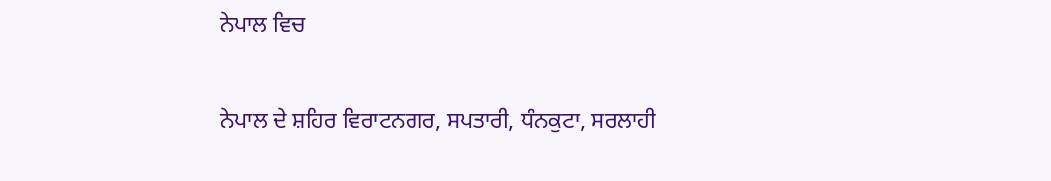ਨੇਪਾਲ ਵਿਚ

ਨੇਪਾਲ ਦੇ ਸ਼ਹਿਰ ਵਿਰਾਟਨਗਰ, ਸਪਤਾਰੀ, ਧੰਨਕੁਟਾ, ਸਰਲਾਹੀ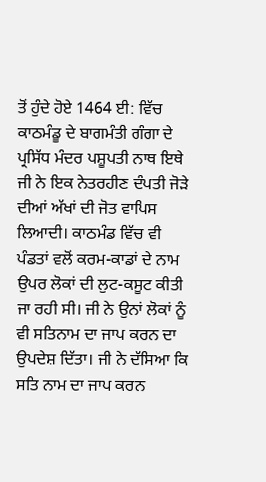ਤੋਂ ਹੁੰਦੇ ਹੋਏ 1464 ਈ: ਵਿੱਚ ਕਾਠਮੰਡੂ ਦੇ ਬਾਗਮੰਤੀ ਗੰਗਾ ਦੇ ਪ੍ਰਸਿੱਧ ਮੰਦਰ ਪਸ਼ੂਪਤੀ ਨਾਥ ਇਥੇ ਜੀ ਨੇ ਇਕ ਨੇਤਰਹੀਣ ਦੰਪਤੀ ਜੋੜੇ ਦੀਆਂ ਅੱਖਾਂ ਦੀ ਜੋਤ ਵਾਪਿਸ ਲਿਆਦੀ। ਕਾਠਮੰਡ ਵਿੱਚ ਵੀ ਪੰਡਤਾਂ ਵਲੋਂ ਕਰਮ-ਕਾਡਾਂ ਦੇ ਨਾਮ ਉਪਰ ਲੋਕਾਂ ਦੀ ਲੁਟ-ਕਸੂਟ ਕੀਤੀ ਜਾ ਰਹੀ ਸੀ। ਜੀ ਨੇ ਉਨਾਂ ਲੋਕਾਂ ਨੂੰ ਵੀ ਸਤਿਨਾਮ ਦਾ ਜਾਪ ਕਰਨ ਦਾ ਉਪਦੇਸ਼ ਦਿੱਤਾ। ਜੀ ਨੇ ਦੱਸਿਆ ਕਿ ਸਤਿ ਨਾਮ ਦਾ ਜਾਪ ਕਰਨ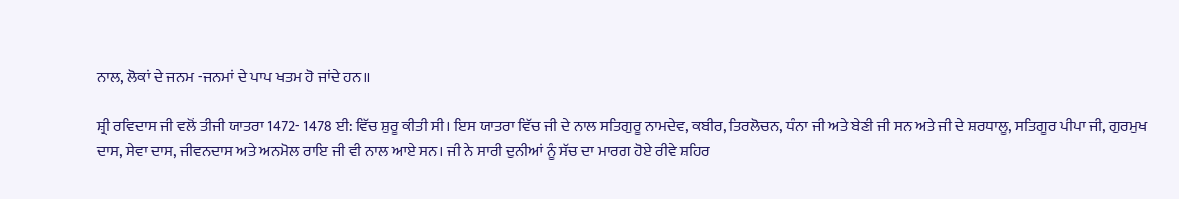ਨਾਲ, ਲੋਕਾਂ ਦੇ ਜਨਮ -ਜਨਮਾਂ ਦੇ ਪਾਪ ਖਤਮ ਹੋ ਜਾਂਦੇ ਹਨ॥

ਸ਼੍ਰੀ ਰਵਿਦਾਸ ਜੀ ਵਲੋਂ ਤੀਜੀ ਯਾਤਰਾ 1472- 1478 ਈ: ਵਿੱਚ ਸ਼ੁਰੂ ਕੀਤੀ ਸੀ। ਇਸ ਯਾਤਰਾ ਵਿੱਚ ਜੀ ਦੇ ਨਾਲ ਸਤਿਗੁਰੂ ਨਾਮਦੇਵ, ਕਬੀਰ, ਤਿਰਲੋਚਨ, ਧੰਨਾ ਜੀ ਅਤੇ ਬੇਣੀ ਜੀ ਸਨ ਅਤੇ ਜੀ ਦੇ ਸ਼ਰਧਾਲੂ, ਸਤਿਗੂਰ ਪੀਪਾ ਜੀ, ਗੁਰਮੁਖ ਦਾਸ, ਸੇਵਾ ਦਾਸ, ਜੀਵਨਦਾਸ ਅਤੇ ਅਨਮੋਲ ਰਾਇ ਜੀ ਵੀ ਨਾਲ ਆਏ ਸਨ। ਜੀ ਨੇ ਸਾਰੀ ਦੁਨੀਆਂ ਨੂੰ ਸੱਚ ਦਾ ਮਾਰਗ ਹੋਏ ਰੀਵੇ ਸ਼ਹਿਰ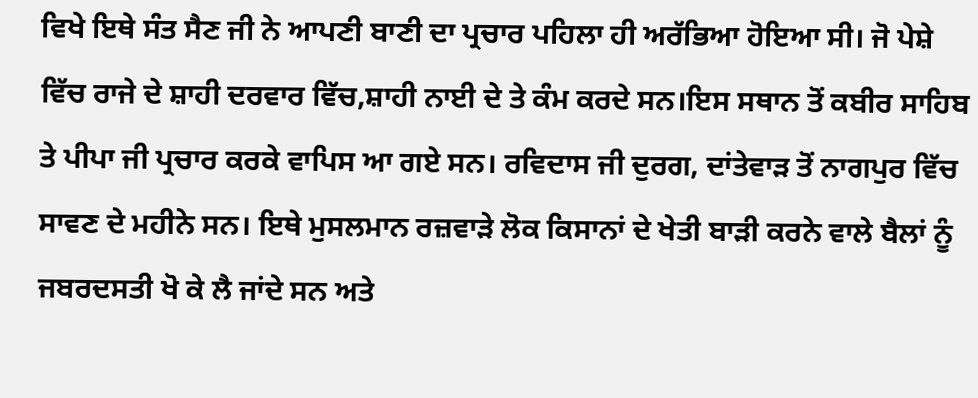ਵਿਖੇ ਇਥੇ ਸੰਤ ਸੈਣ ਜੀ ਨੇ ਆਪਣੀ ਬਾਣੀ ਦਾ ਪ੍ਰਚਾਰ ਪਹਿਲਾ ਹੀ ਅਰੱਭਿਆ ਹੋਇਆ ਸੀ। ਜੋ ਪੇਸ਼ੇ ਵਿੱਚ ਰਾਜੇ ਦੇ ਸ਼ਾਹੀ ਦਰਵਾਰ ਵਿੱਚ,ਸ਼ਾਹੀ ਨਾਈ ਦੇ ਤੇ ਕੰਮ ਕਰਦੇ ਸਨ।ਇਸ ਸਥਾਨ ਤੋਂ ਕਬੀਰ ਸਾਹਿਬ ਤੇ ਪੀਪਾ ਜੀ ਪ੍ਰਚਾਰ ਕਰਕੇ ਵਾਪਿਸ ਆ ਗਏ ਸਨ। ਰਵਿਦਾਸ ਜੀ ਦੁਰਗ, ਦਾਂਤੇਵਾੜ ਤੋਂ ਨਾਗਪੁਰ ਵਿੱਚ ਸਾਵਣ ਦੇ ਮਹੀਨੇ ਸਨ। ਇਥੇ ਮੁਸਲਮਾਨ ਰਜ਼ਵਾੜੇ ਲੋਕ ਕਿਸਾਨਾਂ ਦੇ ਖੇਤੀ ਬਾੜੀ ਕਰਨੇ ਵਾਲੇ ਬੈਲਾਂ ਨੂੰ ਜਬਰਦਸਤੀ ਖੋ ਕੇ ਲੈ ਜਾਂਦੇ ਸਨ ਅਤੇ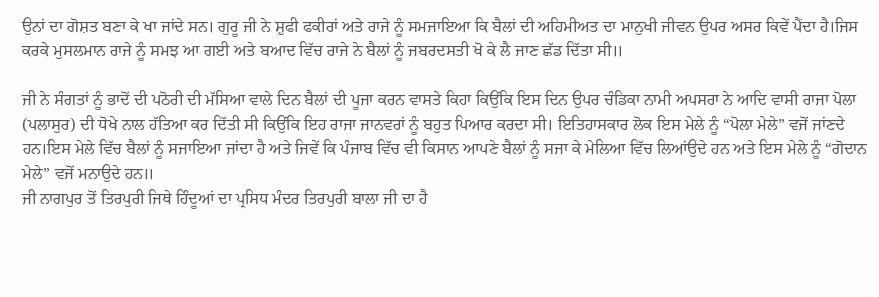ਉਨਾਂ ਦਾ ਗੋਸ਼ਤ ਬਣਾ ਕੇ ਖਾ ਜਾਂਦੇ ਸਨ। ਗੁਰੂ ਜੀ ਨੇ ਸ਼ੁਫੀ ਫਕੀਰਾਂ ਅਤੇ ਰਾਜੇ ਨੂੰ ਸਮਜਾਇਆ ਕਿ ਬੈਲਾਂ ਦੀ ਅਹਿਮੀਅਤ ਦਾ ਮਾਨੁਖੀ ਜੀਵਨ ਉਪਰ ਅਸਰ ਕਿਵੇਂ ਪੈਂਦਾ ਹੈ।ਜਿਸ ਕਰਕੇ ਮੁਸਲਮਾਨ ਰਾਜੇ ਨੂੰ ਸਮਝ ਆ ਗਈ ਅਤੇ ਬਆਦ ਵਿੱਚ ਰਾਜੇ ਨੇ ਬੈਲਾਂ ਨੂੰ ਜਬਰਦਸਤੀ ਖੋ ਕੇ ਲੈ ਜਾਣ ਛੱਡ ਦਿੱਤਾ ਸੀ॥

ਜੀ ਨੇ ਸੰਗਤਾਂ ਨੂੰ ਭਾਦੋਂ ਦੀ ਪਠੋਰੀ ਦੀ ਮੱਸਿਆ ਵਾਲੇ ਦਿਨ ਬੈਲਾਂ ਦੀ ਪੂਜਾ ਕਰਨ ਵਾਸਤੇ ਕਿਹਾ ਕਿਉਂਕਿ ਇਸ ਦਿਨ ਉਪਰ ਚੰਡਿਕਾ ਨਾਮੀ ਅਪਸਰਾ ਨੇ ਆਦਿ ਵਾਸੀ ਰਾਜਾ ਪੋਲਾ (ਪਲਾਸੁਰ) ਦੀ ਧੋਖੇ ਨਾਲ ਹੱਤਿਆ ਕਰ ਦਿੱਤੀ ਸੀ ਕਿਉਂਕਿ ਇਹ ਰਾਜਾ ਜਾਨਵਰਾਂ ਨੂੰ ਬਹੁਤ ਪਿਆਰ ਕਰਦਾ ਸੀ। ਇਤਿਹਾਸਕਾਰ ਲੋਕ ਇਸ ਮੇਲੇ ਨੂੰ “ਪੋਲਾ ਮੇਲੇ” ਵਜੋਂ ਜਾਂਣਦੇ ਹਨ।ਇਸ ਮੇਲੇ ਵਿੱਚ ਬੈਲਾਂ ਨੂੰ ਸਜਾਇਆ ਜਾਂਦਾ ਹੈ ਅਤੇ ਜਿਵੇਂ ਕਿ ਪੰਜਾਬ ਵਿੱਚ ਵੀ ਕਿਸਾਨ ਆਪਣੇ ਬੈਲਾਂ ਨੂੰ ਸਜਾ ਕੇ ਮੇਲਿਆ ਵਿੱਚ ਲਿਆਂਉਦੇ ਹਨ ਅਤੇ ਇਸ ਮੇਲੇ ਨੂੰ “ਗੋਦਾਨ ਮੇਲੇ” ਵਜੋਂ ਮਨਾਉਦੇ ਹਨ॥
ਜੀ ਨਾਗਪੁਰ ਤੋਂ ਤਿਰਪੁਰੀ ਜਿਥੇ ਹਿੰਦੂਆਂ ਦਾ ਪ੍ਰਸਿਧ ਮੰਦਰ ਤਿਰਪੁਰੀ ਬਾਲਾ ਜੀ ਦਾ ਹੈ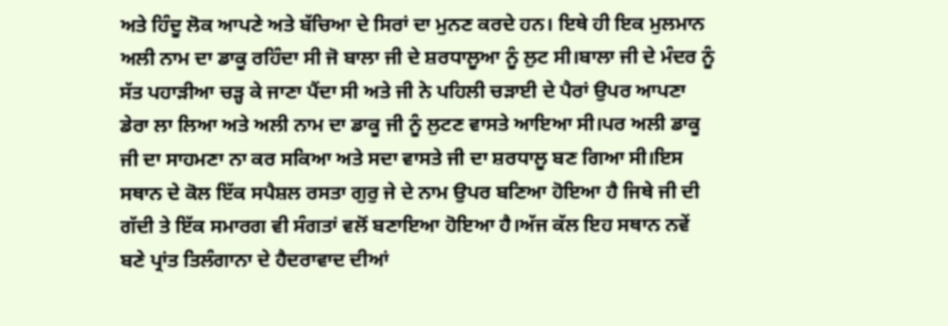ਅਤੇ ਹਿੰਦੂ ਲੋਕ ਆਪਣੇ ਅਤੇ ਬੱਚਿਆ ਦੇ ਸਿਰਾਂ ਦਾ ਮੁਨਣ ਕਰਦੇ ਹਨ। ਇਥੇ ਹੀ ਇਕ ਮੁਲਮਾਨ ਅਲੀ ਨਾਮ ਦਾ ਡਾਕੂ ਰਹਿੰਦਾ ਸੀ ਜੋ ਬਾਲਾ ਜੀ ਦੇ ਸ਼ਰਧਾਲੂਆ ਨੂੰ ਲੁਟ ਸੀ।ਬਾਲਾ ਜੀ ਦੇ ਮੰਦਰ ਨੂੰ ਸੱਤ ਪਹਾੜੀਆ ਚੜ੍ਹ ਕੇ ਜਾਣਾ ਪੈਂਦਾ ਸੀ ਅਤੇ ਜੀ ਨੇ ਪਹਿਲੀ ਚੜਾਈ ਦੇ ਪੈਰਾਂ ਉਪਰ ਆਪਣਾ ਡੇਰਾ ਲਾ ਲਿਆ ਅਤੇ ਅਲੀ ਨਾਮ ਦਾ ਡਾਕੂ ਜੀ ਨੂੰ ਲੁਟਣ ਵਾਸਤੇ ਆਇਆ ਸੀ।ਪਰ ਅਲੀ ਡਾਕੂ ਜੀ ਦਾ ਸਾਹਮਣਾ ਨਾ ਕਰ ਸਕਿਆ ਅਤੇ ਸਦਾ ਵਾਸਤੇ ਜੀ ਦਾ ਸ਼ਰਧਾਲੂ ਬਣ ਗਿਆ ਸੀ।ਇਸ ਸਥਾਨ ਦੇ ਕੋਲ ਇੱਕ ਸਪੈਸ਼ਲ ਰਸਤਾ ਗੁਰੁ ਜੇ ਦੇ ਨਾਮ ਉਪਰ ਬਣਿਆ ਹੋਇਆ ਹੈ ਜਿਥੇ ਜੀ ਦੀ ਗੱਦੀ ਤੇ ਇੱਕ ਸਮਾਰਗ ਵੀ ਸੰਗਤਾਂ ਵਲੋਂ ਬਣਾਇਆ ਹੋਇਆ ਹੈ।ਅੱਜ ਕੱਲ ਇਹ ਸਥਾਨ ਨਵੇਂ ਬਣੇ ਪ੍ਰਾਂਤ ਤਿਲੰਗਾਨਾ ਦੇ ਹੈਦਰਾਵਾਦ ਦੀਆਂ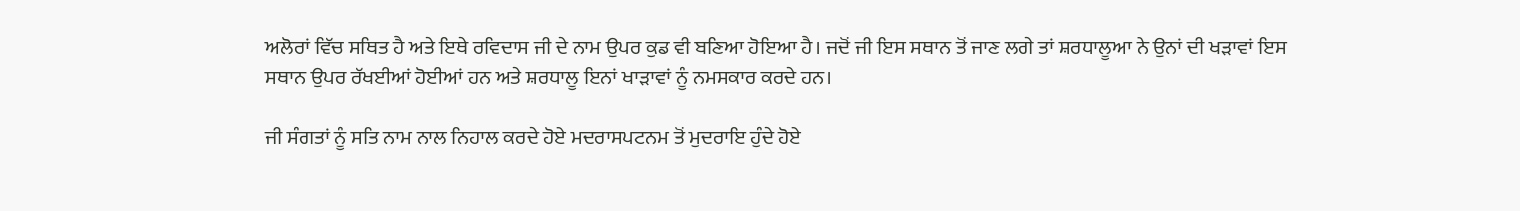ਅਲੋਰਾਂ ਵਿੱਚ ਸਥਿਤ ਹੈ ਅਤੇ ਇਥੇ ਰਵਿਦਾਸ ਜੀ ਦੇ ਨਾਮ ਉਪਰ ਕੁਡ ਵੀ ਬਣਿਆ ਹੋਇਆ ਹੈ। ਜਦੋਂ ਜੀ ਇਸ ਸਥਾਨ ਤੋਂ ਜਾਣ ਲਗੇ ਤਾਂ ਸ਼ਰਧਾਲੂਆ ਨੇ ਉਨਾਂ ਦੀ ਖੜਾਵਾਂ ਇਸ ਸਥਾਨ ਉਪਰ ਰੱਖਈਆਂ ਹੋਈਆਂ ਹਨ ਅਤੇ ਸ਼ਰਧਾਲੂ ਇਨਾਂ ਖਾੜਾਵਾਂ ਨੂੰ ਨਮਸਕਾਰ ਕਰਦੇ ਹਨ।

ਜੀ ਸੰਗਤਾਂ ਨੂੰ ਸਤਿ ਨਾਮ ਨਾਲ ਨਿਹਾਲ ਕਰਦੇ ਹੋਏ ਮਦਰਾਸਪਟਨਮ ਤੋਂ ਮੁਦਰਾਇ ਹੁੰਦੇ ਹੋਏ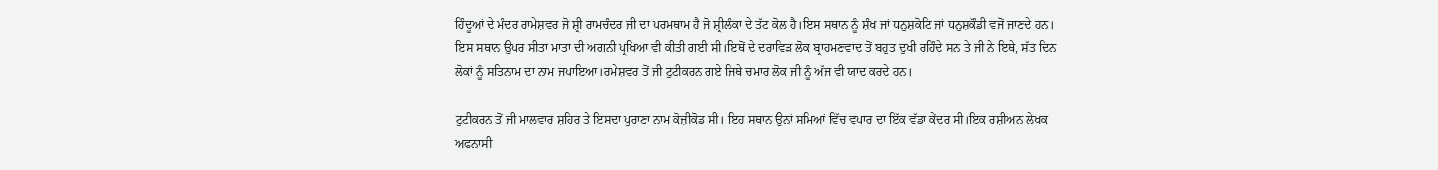ਹਿੰਦੂਆਂ ਦੇ ਮੰਦਰ ਰਾਮੇਸ਼ਵਰ ਜੋ ਸ਼੍ਰੀ ਰਾਮਚੰਦਰ ਜੀ ਦਾ ਪਰਮਥਾਮ ਹੈ ਜੋ ਸ਼੍ਰੀਲੰਕਾ ਦੇ ਤੱਟ ਕੋਲ ਹੈ।ਇਸ ਸਥਾਨ ਨੂੰ ਸ਼ੰਖ ਜਾਂ ਧਨੁਸ਼ਕੋਟਿ ਜਾਂ ਧਨੁਸ਼ਕੌਡੀ ਵਜੋਂ ਜਾਣਦੇ ਹਨ। ਇਸ ਸਥਾਨ ਉਪਰ ਸੀਤਾ ਮਾਤਾ ਦੀ ਅਗਨੀ ਪ੍ਰਖਿਆ ਵੀ ਕੀਤੀ ਗਈ ਸੀ।ਇਥੋਂ ਦੇ ਦਰਾਵਿੜ ਲੋਕ ਬ੍ਰਾਹਮਣਵਾਦ ਤੋਂ ਬਹੁਤ ਦੁਖੀ ਰਹਿੰਦੇ ਸਨ ਤੇ ਜੀ ਨੇ ਇਥੇ, ਸੱਤ ਦਿਨ ਲੋਕਾਂ ਨੂੰ ਸਤਿਨਾਮ ਦਾ ਨਾਮ ਜਪਾਇਆ।ਰਮੇਸ਼ਵਰ ਤੋਂ ਜੀ ਟੁਟੀਕਰਨ ਗਏ ਜਿਥੇ ਚਮਾਰ ਲੋਕ ਜੀ ਨੂੰ ਅੱਜ ਵੀ ਯਾਦ ਕਰਦੇ ਹਨ।

ਟੁਟੀਕਰਨ ਤੋਂ ਜੀ ਮਾਲਵਾਰ ਸ਼ਹਿਰ ਤੇ ਇਸਦਾ ਪੁਰਾਣਾ ਨਾਮ ਕੋਜ਼ੀਕੋਡ ਸੀ। ਇਹ ਸਥਾਨ ਉਨਾਂ ਸਮਿਆਂ ਵਿੱਚ ਵਪਾਰ ਦਾ ਇੱਕ ਵੱਡਾ ਕੇਂਦਰ ਸੀ।ਇਕ ਰਸ਼ੀਅਨ ਲੇਖਕ ਅਫਨਾਸੀ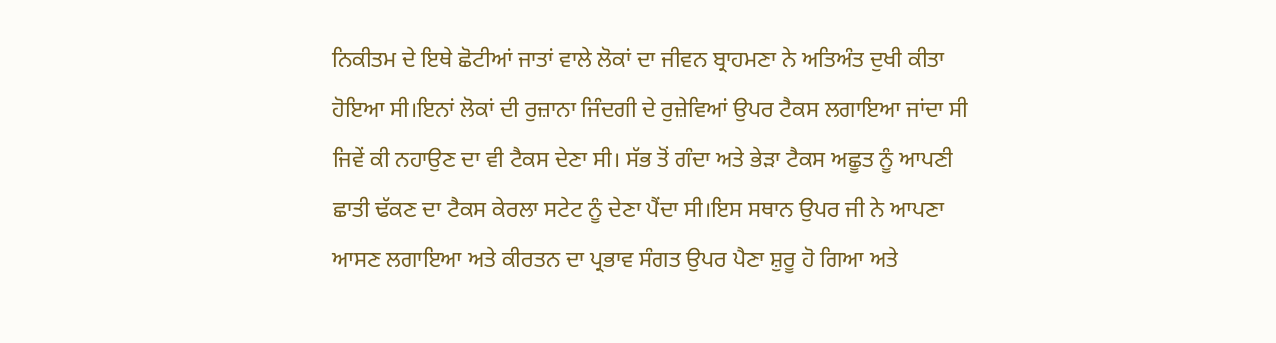ਨਿਕੀਤਮ ਦੇ ਇਥੇ ਛੋਟੀਆਂ ਜਾਤਾਂ ਵਾਲੇ ਲੋਕਾਂ ਦਾ ਜੀਵਨ ਬ੍ਰਾਹਮਣਾ ਨੇ ਅਤਿਅੰਤ ਦੁਖੀ ਕੀਤਾ ਹੋਇਆ ਸੀ।ਇਨਾਂ ਲੋਕਾਂ ਦੀ ਰੁਜ਼ਾਨਾ ਜਿੰਦਗੀ ਦੇ ਰੁਜ਼ੇਵਿਆਂ ਉਪਰ ਟੈਕਸ ਲਗਾਇਆ ਜਾਂਦਾ ਸੀ ਜਿਵੇਂ ਕੀ ਨਹਾਉਣ ਦਾ ਵੀ ਟੈਕਸ ਦੇਣਾ ਸੀ। ਸੱਭ ਤੋਂ ਗੰਦਾ ਅਤੇ ਭੇੜਾ ਟੈਕਸ ਅਛੂਤ ਨੂੰ ਆਪਣੀ ਛਾਤੀ ਢੱਕਣ ਦਾ ਟੈਕਸ ਕੇਰਲਾ ਸਟੇਟ ਨੂੰ ਦੇਣਾ ਪੈਂਦਾ ਸੀ।ਇਸ ਸਥਾਨ ਉਪਰ ਜੀ ਨੇ ਆਪਣਾ ਆਸਣ ਲਗਾਇਆ ਅਤੇ ਕੀਰਤਨ ਦਾ ਪ੍ਰਭਾਵ ਸੰਗਤ ਉਪਰ ਪੈਣਾ ਸ਼ੁਰੂ ਹੋ ਗਿਆ ਅਤੇ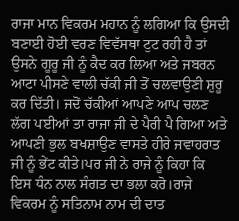ਰਾਜਾ ਮਾਨ ਵਿਕਰਮ ਮਹਾਨ ਨੂੰ ਲਗਿਆ ਕਿ ਉਸਦੀ ਬਣਾਈ ਹੋਈ ਵਰਣ ਵਿਵੱਸਥਾ ਟੁਟ ਰਹੀ ਹੈ ਤਾਂ ਉਸਨੇ ਗੂਰੂ ਜੀ ਨੂੰ ਕੈਦ ਕਰ ਲਿਆ ਅਤੇ ਜਬਰਨ ਆਟਾ ਪੀਸਣੇ ਵਾਲੀ ਚੱਕੀ ਜੀ ਤੋਂ ਚਲਵਾਉਣੀ ਸ਼ੁਰੂ ਕਰ ਦਿੱਤੀ। ਜਦੋਂ ਚੱਕੀਆਂ ਆਪਣੇ ਆਪ ਚਲਣ ਲੱਗ ਪਈਆਂ ਤਾ ਰਾਜਾ ਜੀ ਦੇ ਪੈਰੀ ਪੈ ਗਿਆ ਅਤੇ ਆਪਣੀ ਭੁਲ ਬਖਸ਼ਾਉਣ ਵਾਸਤੇ ਹੀਰੇ ਜਵਾਹਰਾਤ ਜੀ ਨੂੰ ਭੇਂਟ ਕੀਤੇ।ਪਰ ਜੀ ਨੇ ਰਾਜੇ ਨੂੰ ਕਿਹਾ ਕਿ ਇਸ ਧੰਨ ਨਾਲ ਸੰਗਤ ਦਾ ਭਲਾ ਕਰੋ।ਰਾਜੇ ਵਿਕਰਮ ਨੂੰ ਸਤਿਨਾਮ ਨਾਮ ਦੀ ਦਾਤ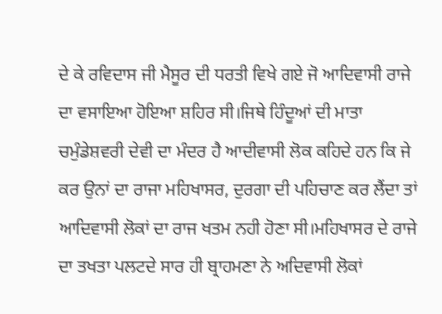ਦੇ ਕੇ ਰਵਿਦਾਸ ਜੀ ਮੈਸੂਰ ਦੀ ਧਰਤੀ ਵਿਖੇ ਗਏ ਜੋ ਆਦਿਵਾਸੀ ਰਾਜੇ ਦਾ ਵਸਾਇਆ ਹੋਇਆ ਸ਼ਹਿਰ ਸੀ।ਜਿਥੇ ਹਿੰਦੂਆਂ ਦੀ ਮਾਤਾ ਚਮੁੰਡੇਸ਼ਵਰੀ ਦੇਵੀ ਦਾ ਮੰਦਰ ਹੈ ਆਦੀਵਾਸੀ ਲੋਕ ਕਹਿਦੇ ਹਨ ਕਿ ਜੇ ਕਰ ਉਨਾਂ ਦਾ ਰਾਜਾ ਮਹਿਖਾਸਰ, ਦੁਰਗਾ ਦੀ ਪਹਿਚਾਣ ਕਰ ਲੈਂਦਾ ਤਾਂ ਆਦਿਵਾਸੀ ਲੋਕਾਂ ਦਾ ਰਾਜ ਖਤਮ ਨਹੀ ਹੋਣਾ ਸੀ।ਮਹਿਖਾਸਰ ਦੇ ਰਾਜੇ ਦਾ ਤਖਤਾ ਪਲਟਦੇ ਸਾਰ ਹੀ ਬ੍ਰਾਹਮਣਾ ਨੇ ਅਦਿਵਾਸੀ ਲੋਕਾਂ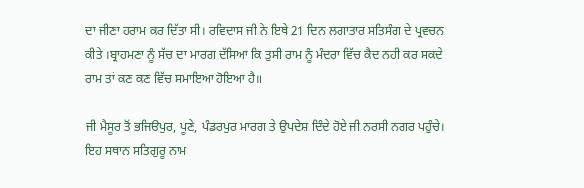ਦਾ ਜੀਣਾ ਹਰਾਮ ਕਰ ਦਿੱਤਾ ਸੀ। ਰਵਿਦਾਸ ਜੀ ਨੇ ਇਥੇ 21 ਦਿਨ ਲਗਾਤਾਰ ਸਤਿਸੰਗ ਦੇ ਪ੍ਰਵਚਨ ਕੀਤੇ ।ਬ੍ਰਾਹਮਣਾ ਨੂੰ ਸੱਚ ਦਾ ਮਾਰਗ ਦੱਸਿਆ ਕਿ ਤੁਸੀ ਰਾਮ ਨੂੰ ਮੰਦਰਾ ਵਿੱਚ ਕੈਦ ਨਹੀ ਕਰ ਸਕਦੇ ਰਾਮ ਤਾਂ ਕਣ ਕਣ ਵਿੱਚ ਸਮਾਇਆ ਹੋਇਆ ਹੈ॥

ਜੀ ਮੈਸੂਰ ਤੋਂ ਭਜਿੳਪੁਰ, ਪੂਣੇ, ਪੰਡਰਪੁਰ ਮਾਰਗ ਤੇ ਉਪਦੇਸ਼ ਦਿੰਦੇ ਹੋਏ ਜੀ ਨਰਸੀ ਨਗਰ ਪਹੁੰਚੇ। ਇਹ ਸਥਾਨ ਸਤਿਗੁਰੂ ਨਾਮ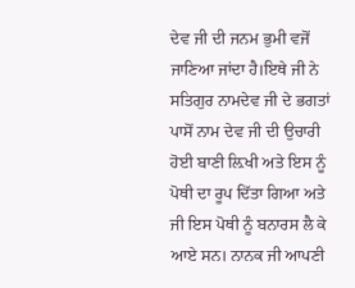ਦੇਵ ਜੀ ਦੀ ਜਨਮ ਭੁਮੀ ਵਜੋਂ ਜਾਣਿਆ ਜਾਂਦਾ ਹੈ।ਇਥੇ ਜੀ ਨੇ ਸਤਿਗੁਰ ਨਾਮਦੇਵ ਜੀ ਦੇ ਭਗਤਾਂ ਪਾਸੋਂ ਨਾਮ ਦੇਵ ਜੀ ਦੀ ਉਚਾਰੀ ਹੋਈ ਬਾਣੀ ਲ਼ਿਖੀ ਅਤੇ ਇਸ ਨੂੰ ਪੋਥੀ ਦਾ ਰੂਪ ਦਿੱਤਾ ਗਿਆ ਅਤੇ ਜੀ ਇਸ ਪੋਥੀ ਨੂੰ ਬਨਾਰਸ ਲੈ ਕੇ ਆਏ ਸਨ। ਨਾਨਕ ਜੀ ਆਪਣੀ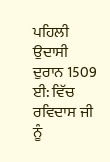ਪਹਿਲੀ ਉਦਾਸੀ ਦੁਰਾਨ 1509 ਈ: ਵਿੱਚ ਰਵਿਦਾਸ ਜੀ ਨੂੰ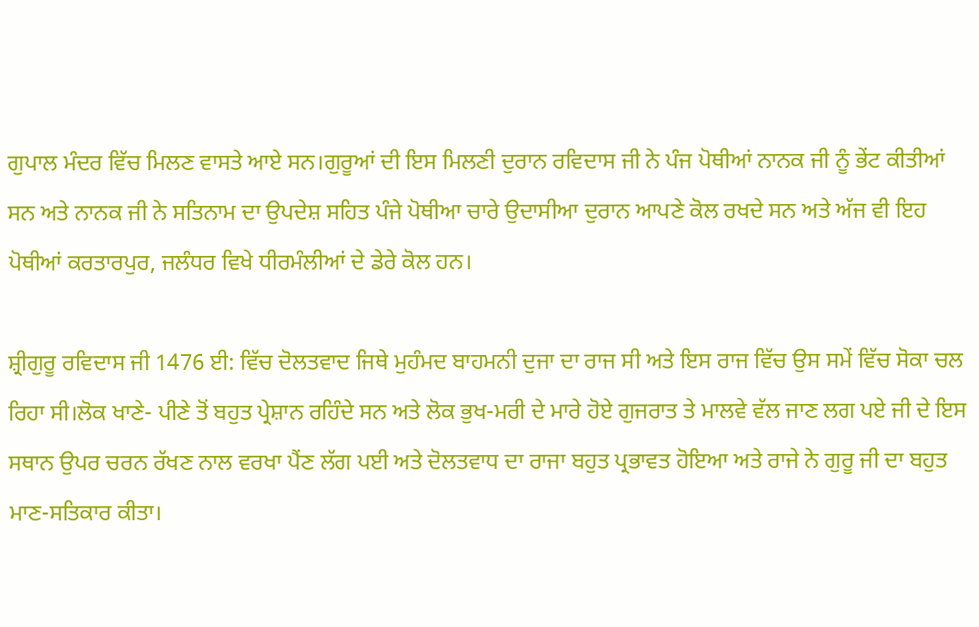ਗੁਪਾਲ ਮੰਦਰ ਵਿੱਚ ਮਿਲਣ ਵਾਸਤੇ ਆਏ ਸਨ।ਗੁਰੂਆਂ ਦੀ ਇਸ ਮਿਲਣੀ ਦੁਰਾਨ ਰਵਿਦਾਸ ਜੀ ਨੇ ਪੰਜ ਪੋਥੀਆਂ ਨਾਨਕ ਜੀ ਨੂੰ ਭੇਂਟ ਕੀਤੀਆਂ ਸਨ ਅਤੇ ਨਾਨਕ ਜੀ ਨੇ ਸਤਿਨਾਮ ਦਾ ਉਪਦੇਸ਼ ਸਹਿਤ ਪੰਜੇ ਪੋਥੀਆ ਚਾਰੇ ਉਦਾਸੀਆ ਦੁਰਾਨ ਆਪਣੇ ਕੋਲ ਰਖਦੇ ਸਨ ਅਤੇ ਅੱਜ ਵੀ ਇਹ ਪੋਥੀਆਂ ਕਰਤਾਰਪੁਰ, ਜਲੰਧਰ ਵਿਖੇ ਧੀਰਮੰਲੀਆਂ ਦੇ ਡੇਰੇ ਕੋਲ ਹਨ।

ਸ਼੍ਰੀਗੁਰੂ ਰਵਿਦਾਸ ਜੀ 1476 ਈ: ਵਿੱਚ ਦੋਲਤਵਾਦ ਜਿਥੇ ਮੁਹੰਮਦ ਬਾਹਮਨੀ ਦੁਜਾ ਦਾ ਰਾਜ ਸੀ ਅਤੇ ਇਸ ਰਾਜ ਵਿੱਚ ਉਸ ਸਮੇਂ ਵਿੱਚ ਸੋਕਾ ਚਲ ਰਿਹਾ ਸੀ।ਲੋਕ ਖਾਣੇ- ਪੀਣੇ ਤੋਂ ਬਹੁਤ ਪ੍ਰੇਸ਼ਾਨ ਰਹਿੰਦੇ ਸਨ ਅਤੇ ਲੋਕ ਭੁਖ-ਮਰੀ ਦੇ ਮਾਰੇ ਹੋਏ ਗੁਜਰਾਤ ਤੇ ਮਾਲਵੇ ਵੱਲ ਜਾਣ ਲਗ ਪਏ ਜੀ ਦੇ ਇਸ ਸਥਾਨ ਉਪਰ ਚਰਨ ਰੱਖਣ ਨਾਲ ਵਰਖਾ ਪੈਂਣ ਲੱਗ ਪਈ ਅਤੇ ਦੋਲਤਵਾਧ ਦਾ ਰਾਜਾ ਬਹੁਤ ਪ੍ਰਭਾਵਤ ਹੋਇਆ ਅਤੇ ਰਾਜੇ ਨੇ ਗੁਰੂ ਜੀ ਦਾ ਬਹੁਤ ਮਾਣ-ਸਤਿਕਾਰ ਕੀਤਾ।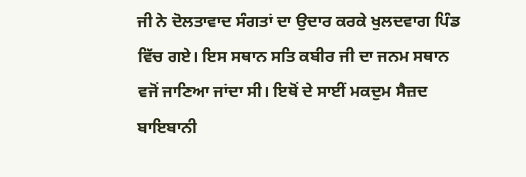ਜੀ ਨੇ ਦੋਲਤਾਵਾਦ ਸੰਗਤਾਂ ਦਾ ਉਦਾਰ ਕਰਕੇ ਖੁਲਦਵਾਗ ਪਿੰਡ ਵਿੱਚ ਗਏ। ਇਸ ਸਥਾਨ ਸਤਿ ਕਬੀਰ ਜੀ ਦਾ ਜਨਮ ਸਥਾਨ ਵਜੋਂ ਜਾਣਿਆ ਜਾਂਦਾ ਸੀ। ਇਥੋਂ ਦੇ ਸਾਈਂ ਮਕਦੁਮ ਸੈਜ਼ਦ ਬਾਇਬਾਨੀ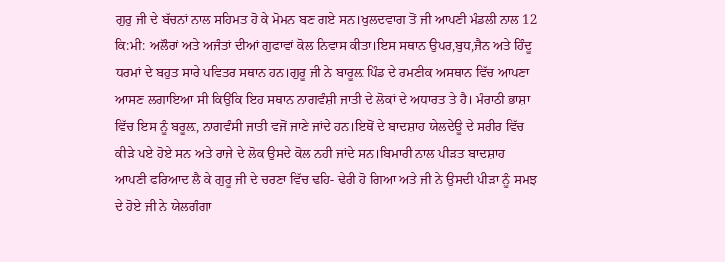ਗੁਰੁ ਜੀ ਦੇ ਬੱਚਨਾਂ ਨਾਲ ਸਹਿਮਤ ਹੋ ਕੇ ਮੋਮਨ ਬਣ ਗਏ ਸਨ।ਖੁਲਦਵਾਗ ਤੋਂ ਜੀ ਆਪਣੀ ਮੰਡਲੀ ਨਾਲ 12 ਕਿ:ਮੀ: ਅਲੌਰਾਂ ਅਤੇ ਅਜੰਤਾਂ ਦੀਆਂ ਗੁਫਾਵਾਂ ਕੋਲ ਨਿਵਾਸ ਕੀਤਾ।ਇਸ ਸਥਾਨ ਉਪਰ,ਬੁਧ,ਜੈਨ ਅਤੇ ਹਿੰਦੂ ਧਰਮਾਂ ਦੇ ਬਹੁਤ ਸਾਰੇ ਪਵਿਤਰ ਸਥਾਨ ਹਨ।ਗੁਰੂ ਜੀ ਨੇ ਬਾਰੂਲ਼ ਪਿੰਡ ਦੇ ਰਮਣੀਕ ਅਸਥਾਨ ਵਿੱਚ ਆਪਣਾ ਆਸਣ ਲਗਾਇਆ ਸੀ ਕਿਉਂਕਿ ਇਹ ਸਥਾਨ ਨਾਗਵੰਸ਼ੀ ਜਾਤੀ ਦੇ ਲੋਕਾਂ ਦੇ ਅਧਾਰਤ ਤੇ ਹੈ। ਮੰਰਾਠੀ ਭਾਸ਼ਾ ਵਿੱਚ ਇਸ ਨੂੰ ਬਰੂਲ਼, ਨਾਗਵੰਸੀ ਜਾਤੀ ਵਜੋਂ ਜਾਣੇ ਜਾਂਦੇ ਹਨ।ਇਥੋਂ ਦੇ ਬਾਦਸ਼ਾਹ ਯੇਲਦੇਊ ਦੇ ਸਰੀਰ ਵਿੱਚ ਕੀੜੇ ਪਏ ਹੋਏ ਸਨ ਅਤੇ ਰਾਜੇ ਦੇ ਲੋਕ ਉਸਦੇ ਕੋਲ ਨਹੀ ਜਾਂਦੇ ਸਨ।ਬਿਮਾਰੀ ਨਾਲ ਪੀੜਤ ਬਾਦਸ਼ਾਹ ਆਪਣੀ ਫਰਿਆਦ ਲੈ ਕੇ ਗੁਰੂ ਜੀ ਦੇ ਚਰਣਾ ਵਿੱਚ ਢਹਿ- ਢੇਰੀ ਹੋ ਗਿਆ ਅਤੇ ਜੀ ਨੇ ਉਸਦੀ ਪੀੜਾ ਨੂੰ ਸਮਝ ਦੇ ਹੋਏ ਜੀ ਨੇ ਯੇਲਗੰਗਾ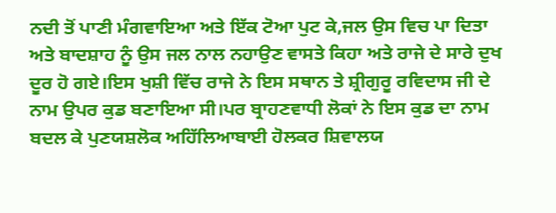ਨਦੀ ਤੋਂ ਪਾਣੀ ਮੰਗਵਾਇਆ ਅਤੇ ਇੱਕ ਟੋਆ ਪੁਟ ਕੇ,ਜਲ ਉਸ ਵਿਚ ਪਾ ਦਿਤਾ ਅਤੇ ਬਾਦਸ਼ਾਹ ਨੂੰ ਉਸ ਜਲ ਨਾਲ ਨਹਾਉਣ ਵਾਸਤੇ ਕਿਹਾ ਅਤੇ ਰਾਜੇ ਦੇ ਸਾਰੇ ਦੁਖ ਦੂਰ ਹੋ ਗਏ।ਇਸ ਖੁਸ਼ੀ ਵਿੱਚ ਰਾਜੇ ਨੇ ਇਸ ਸਥਾਨ ਤੇ ਸ਼੍ਰੀਗੁਰੂ ਰਵਿਦਾਸ ਜੀ ਦੇ ਨਾਮ ਉਪਰ ਕੁਡ ਬਣਾਇਆ ਸੀ।ਪਰ ਬ੍ਰਾਹਣਵਾਧੀ ਲੋਕਾਂ ਨੇ ਇਸ ਕੁਡ ਦਾ ਨਾਮ ਬਦਲ ਕੇ ਪੁਣਯਸ਼ਲੋਕ ਅਹਿੱਲਿਆਬਾਈ ਹੋਲਕਰ ਸ਼ਿਵਾਲਯ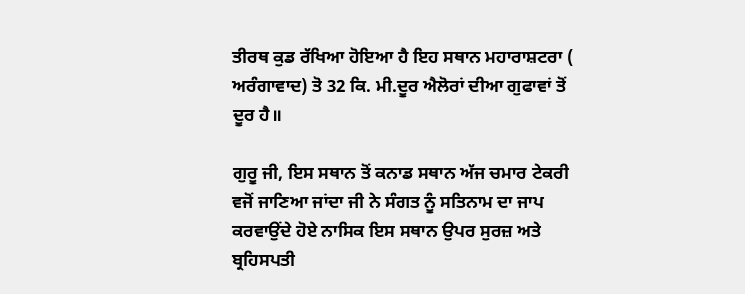ਤੀਰਥ ਕੁਡ ਰੱਖਿਆ ਹੋਇਆ ਹੈ ਇਹ ਸਥਾਨ ਮਹਾਰਾਸ਼ਟਰਾ ( ਅਰੰਗਾਵਾਦ) ਤੋ 32 ਕਿ. ਮੀ.ਦੂਰ ਐਲੋਰਾਂ ਦੀਆ ਗੁਫਾਵਾਂ ਤੋਂ ਦੂਰ ਹੈ॥

ਗੁਰੂ ਜੀ, ਇਸ ਸਥਾਨ ਤੋਂ ਕਨਾਡ ਸਥਾਨ ਅੱਜ ਚਮਾਰ ਟੇਕਰੀ ਵਜੋਂ ਜਾਣਿਆ ਜਾਂਦਾ ਜੀ ਨੇ ਸੰਗਤ ਨੂੰ ਸਤਿਨਾਮ ਦਾ ਜਾਪ ਕਰਵਾਉਂਦੇ ਹੋਏ ਨਾਸਿਕ ਇਸ ਸਥਾਨ ਉਪਰ ਸੁਰਜ਼ ਅਤੇ ਬ੍ਰਹਿਸਪਤੀ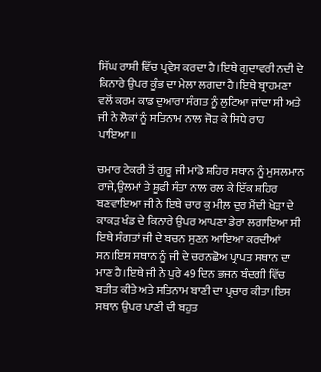ਸਿੱਘ ਰਾਸ਼ੀ ਵਿੱਚ ਪ੍ਰਵੇਸ ਕਰਦਾ ਹੈ।ਇਥੇ ਗੁਦਾਵਰੀ ਨਦੀ ਦੇ ਕਿਨਾਰੇ ਉਪਰ ਕੂੰਭ ਦਾ ਮੇਲਾ ਲਗਦਾ ਹੈ।ਇਥੇ ਬ੍ਰਾਹਮਣਾ ਵਲੋਂ ਕਰਮ ਕਾਡ ਦੁਆਰਾ ਸੰਗਤ ਨੂੰ ਲੁਟਿਆ ਜਾਂਦਾ ਸੀ ਅਤੇ ਜੀ ਨੇ ਲੋਕਾਂ ਨੂੰ ਸਤਿਨਾਮ ਨਾਲ ਜੋੜ ਕੇ ਸਿਧੇ ਰਾਹ ਪਾਇਆ॥

ਚਮਾਰ ਟੇਕਰੀ ਤੋਂ ਗੁਰੂ ਜੀ ਮਾਂਡੋ ਸ਼ਹਿਰ ਸਥਾਨ ਨੂੰ ਮੁਸਲਮਾਨ ਰਾਜੇ,ਉਲਮਾਂ ਤੇ ਸ਼ੂਫੀ ਸੰਤਾ ਨਾਲ ਰਲ ਕੇ ਇੱਕ ਸ਼ਹਿਰ ਬਣਵਾਇਆ ਜੀ ਨੇ ਇਥੇ ਚਾਰ ਕੁ ਮੀਲ਼ ਦੁਰ ਮੈਂਦੀ ਖੇੜਾ ਦੇ ਕਾਕੜ ਖੰਡ ਦੇ ਕਿਨਾਰੇ ਉਪਰ ਆਪਣਾ ਡੇਰਾ ਲਗਾਇਆ ਸੀ ਇਥੇ ਸੰਗਤਾਂ ਜੀ ਦੇ ਬਚਨ ਸੁਣਨ ਆਇਆ ਕਰਦੀਆਂ ਸਨ।ਇਸ ਸਥਾਨ ਨੂੰ ਜੀ ਦੇ ਚਰਨਛੋਅ ਪ੍ਰਾਪਤ ਸਥਾਨ ਦਾ ਮਾਣ ਹੈ।ਇਥੇ ਜੀ ਨੇ ਪੁਰੇ 49 ਦਿਨ ਭਜਨ ਬੰਦਗੀ ਵਿੱਚ ਬਤੀਤ ਕੀਤੇ ਅਤੇ ਸਤਿਨਾਮ ਬਾਣੀ ਦਾ ਪ੍ਰਚਾਰ ਕੀਤਾ।ਇਸ ਸਥਾਨ ਉਪਰ ਪਾਣੀ ਦੀ ਬਹੁਤ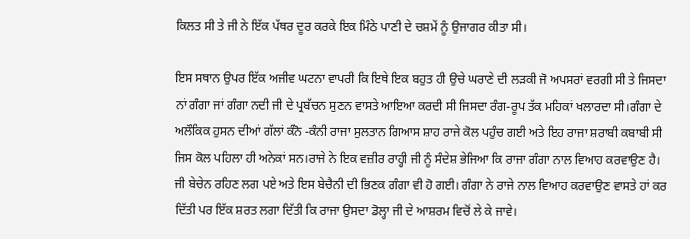ਕਿਲਤ ਸੀ ਤੇ ਜੀ ਨੇ ਇੱਕ ਪੱਥਰ ਦੂਰ ਕਰਕੇ ਇਕ ਮਿੰਠੇ ਪਾਣੀ ਦੇ ਚਸ਼ਮੇਂ ਨੂੰ ਉਜਾਗਰ ਕੀਤਾ ਸੀ।

ਇਸ ਸਥਾਨ ਉਪਰ ਇੱਕ ਅਜੀਵ ਘਟਨਾ ਵਾਪਰੀ ਕਿ ਇਥੇ ਇਕ ਬਹੁਤ ਹੀ ਉਚੇ ਘਰਾਣੇ ਦੀ ਲੜਕੀ ਜੋ ਅਪਸਰਾਂ ਵਰਗੀ ਸੀ ਤੇ ਜਿਸਦਾ ਨਾਂ ਗੰਗਾ ਜਾਂ ਗੰਗਾ ਨਦੀ ਜੀ ਦੇ ਪ੍ਰਬੱਚਨ ਸੁਣਨ ਵਾਸਤੇ ਆਇਆ ਕਰਦੀ ਸੀ ਜਿਸਦਾ ਰੰਗ-ਰੂਪ ਤੱਕ ਮਹਿਕਾਂ ਖਲਾਰਦਾ ਸੀ।ਗੰਗਾ ਦੇ ਅਲੌਕਿਕ ਹੁਸਨ ਦੀਆਂ ਗੱਲਾਂ ਕੰਨੋ -ਕੰਨੀ ਰਾਜਾ ਸੁਲਤਾਨ ਗਿਆਸ ਸ਼ਾਹ ਰਾਜੇ ਕੋਲ ਪਹੁੰਚ ਗਈ ਅਤੇ ਇਹ ਰਾਜਾ ਸ਼ਰਾਬੀ ਕਬਾਬੀ ਸੀ ਜਿਸ ਕੋਲ ਪਹਿਲਾ ਹੀ ਅਨੇਕਾਂ ਸਨ।ਰਾਜੇ ਨੇ ਇਕ ਵਜ਼ੀਰ ਰਾਹ੍ਹੀ ਜੀ ਨੂੰ ਸੰਦੇਸ਼ ਭੇਜਿਆ ਕਿ ਰਾਜਾ ਗੰਗਾ ਨਾਲ ਵਿਆਹ ਕਰਵਾਉਣ ਹੈ। ਜੀ ਬੇਚੇਨ ਰਹਿਣ ਲਗ ਪਏ ਅਤੇ ਇਸ ਬੇਚੈਨੀ ਦੀ ਭਿਣਕ ਗੰਗਾ ਵੀ ਹੋ ਗਈ। ਗੰਗਾ ਨੇ ਰਾਜੇ ਨਾਲ ਵਿਆਹ ਕਰਵਾਉਣ ਵਾਸਤੇ ਹਾਂ ਕਰ ਦਿੱਤੀ ਪਰ ਇੱਕ ਸ਼ਰਤ ਲਗਾ ਦਿੱਤੀ ਕਿ ਰਾਜਾ ਉਸਦਾ ਡੋਲ੍ਹਾ ਜੀ ਦੇ ਆਸ਼ਰਮ ਵਿਚੋਂ ਲੇ ਕੇ ਜਾਵੇ।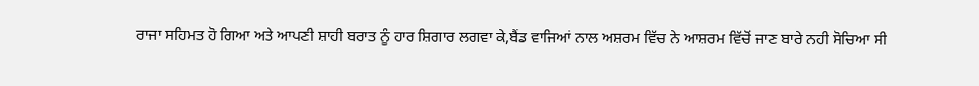ਰਾਜਾ ਸਹਿਮਤ ਹੋ ਗਿਆ ਅਤੇ ਆਪਣੀ ਸ਼ਾਹੀ ਬਰਾਤ ਨੂੰ ਹਾਰ ਸ਼ਿਗਾਰ ਲਗਵਾ ਕੇ,ਬੈਂਡ ਵਾਜਿਆਂ ਨਾਲ ਅਸ਼ਰਮ ਵਿੱਚ ਨੇ ਆਸ਼ਰਮ ਵਿੱਚੋਂ ਜਾਣ ਬਾਰੇ ਨਹੀ ਸੋਚਿਆ ਸੀ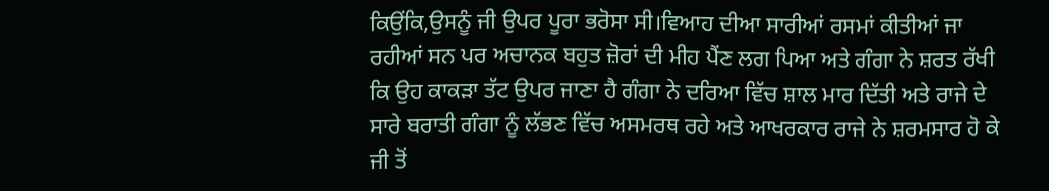ਕਿਉਂਕਿ,ਉਸਨੂੰ ਜੀ ਉਪਰ ਪੂਰਾ ਭਰੋਸਾ ਸੀ।ਵਿਆਹ ਦੀਆ ਸਾਰੀਆਂ ਰਸਮਾਂ ਕੀਤੀਆਂ ਜਾ ਰਹੀਆਂ ਸਨ ਪਰ ਅਚਾਨਕ ਬਹੁਤ ਜ਼ੋਰਾਂ ਦੀ ਮੀਹ ਪੈਂਣ ਲਗ ਪਿਆ ਅਤੇ ਗੰਗਾ ਨੇ ਸ਼ਰਤ ਰੱਖੀ ਕਿ ਉਹ ਕਾਕੜਾ ਤੱਟ ਉਪਰ ਜਾਣਾ ਹੈ ਗੰਗਾ ਨੇ ਦਰਿਆ ਵਿੱਚ ਸ਼ਾਲ ਮਾਰ ਦਿੱਤੀ ਅਤੇ ਰਾਜੇ ਦੇ ਸਾਰੇ ਬਰਾਤੀ ਗੰਗਾ ਨੂੰ ਲੱਭਣ ਵਿੱਚ ਅਸਮਰਥ ਰਹੇ ਅਤੇ ਆਖਰਕਾਰ ਰਾਜੇ ਨੇ ਸ਼ਰਮਸਾਰ ਹੋ ਕੇ ਜੀ ਤੋਂ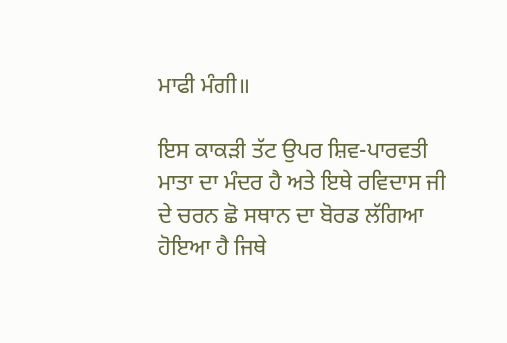ਮਾਫੀ ਮੰਗੀ॥

ਇਸ ਕਾਕੜੀ ਤੱਟ ਉਪਰ ਸ਼ਿਵ-ਪਾਰਵਤੀ ਮਾਤਾ ਦਾ ਮੰਦਰ ਹੈ ਅਤੇ ਇਥੇ ਰਵਿਦਾਸ ਜੀ ਦੇ ਚਰਨ ਛੋ ਸਥਾਨ ਦਾ ਬੋਰਡ ਲੱਗਿਆ ਹੋਇਆ ਹੈ ਜਿਥੇ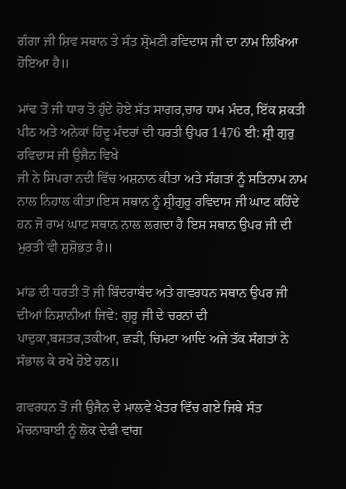ਗੰਗਾ ਜੀ ਸ਼ਿਵ ਸਥਾਨ ਤੇ ਸੰਤ ਸ਼੍ਰੋਮਣੀ ਰਵਿਦਾਸ ਜੀ ਦਾ ਨਾਮ ਲਿਖਿਆ ਹੋਇਆ ਹੈ॥

ਮਾਂਢ ਤੋਂ ਜੀ ਧਾਰ ਤੋ ਹੁੰਦੇ ਹੋਏ ਸੱਤ ਸਾਗਰ,ਚਾਰ ਧਾਮ ਮੰਦਰ, ਇੱਕ ਸ਼ਕਤੀ ਪੀਠ ਅਤੇ ਅਨੇਕਾਂ ਹਿੰਦੂ ਮੰਦਰਾਂ ਦੀ ਧਰਤੀ ਉਪਰ 1476 ਈ: ਸ਼੍ਰੀ ਗੁਰੁ ਰਵਿਦਾਸ ਜੀ ਉਜੈਨ ਵਿਖੇ
ਜੀ ਨੇ ਸਿਪਰਾ ਨਦੀ ਵਿੱਚ ਅਸ਼ਨਾਨ ਕੀਤਾ ਅਤੇ ਸੰਗਤਾਂ ਨੂੰ ਸਤਿਨਾਮ ਨਾਮ ਨਾਲ ਨਿਹਾਲ ਕੀਤਾ।ਇਸ ਸਥਾਨ ਨੂੰ ਸ਼੍ਰੀਗੁਰੂ ਰਵਿਦਾਸ ਜੀ ਘਾਟ ਕਹਿੰਦੇ ਹਨ ਜੋ ਰਾਮ ਘਾਟ ਸਥਾਨ ਨਾਲ ਲਗਦਾ ਹੈ ਇਸ ਸਥਾਨ ਉਪਰ ਜੀ ਦੀ ਮੁਰਤੀ ਵੀ ਸ਼ੁਸ਼ੋਭਤ ਹੈ॥

ਮਾਂਡ ਦੀ ਧਰਤੀ ਤੋਂ ਜੀ ਬਿੰਦਰਾਬੰਦ ਅਤੇ ਗਵਰਧਨ ਸਥਾਨ ਉਪਰ ਜੀ ਦੀਆਂ ਨਿਸ਼ਾਨੀਆਂ ਜਿਵੇ: ਗੁਰੂ ਜੀ ਦੇ ਚਰਨਾਂ ਦੀ ਪਾਦੁਕਾ,ਬਸਤਰ,ਤਕੀਆ, ਛੜੀ, ਚਿਮਟਾ ਆਦਿ ਅਜੇ ਤੱਕ ਸੰਗਤਾਂ ਨੇ ਸੰਭਾਲ ਕੇ ਰਖੇ ਹੋਏ ਹਨ॥

ਗਵਰਧਨ ਤੋਂ ਜੀ ਉਜੈਨ ਦੇ ਮਾਲਵੇ ਖੇਤਰ ਵਿੱਚ ਗਏ ਜਿਥੇ ਸੰਤ ਮੋਚਨਾਬਾਈ ਨੂੰ ਲੋਕ ਦੇਵੀ ਵਾਂਗ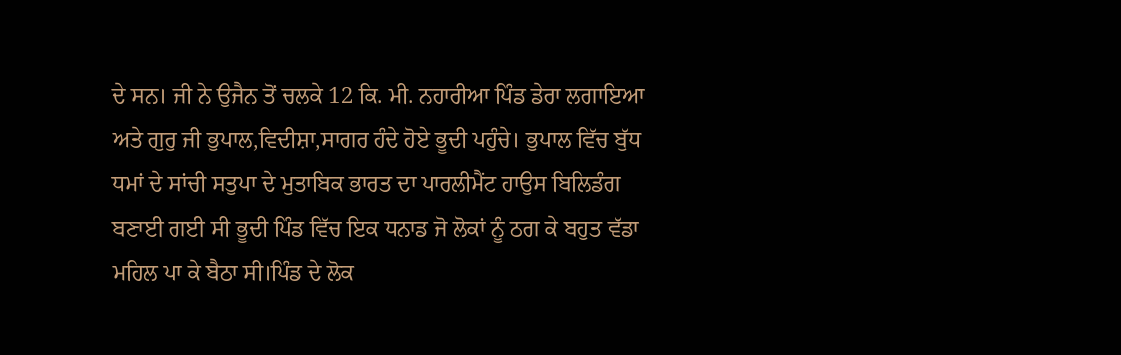ਦੇ ਸਨ। ਜੀ ਨੇ ਉਜੈਨ ਤੋਂ ਚਲਕੇ 12 ਕਿ. ਮੀ. ਨਹਾਰੀਆ ਪਿੰਡ ਡੇਰਾ ਲਗਾਇਆ ਅਤੇ ਗੁਰੁ ਜੀ ਭੁਪਾਲ,ਵਿਦੀਸ਼ਾ,ਸਾਗਰ ਹੰਦੇ ਹੋਏ ਭੂਦੀ ਪਹੁੰਚੇ। ਭੁਪਾਲ ਵਿੱਚ ਬੁੱਧ ਧਮਾਂ ਦੇ ਸਾਂਚੀ ਸਤੁਪਾ ਦੇ ਮੁਤਾਬਿਕ ਭਾਰਤ ਦਾ ਪਾਰਲੀਮੈਂਟ ਹਾਉਸ ਬਿਲਿਡੰਗ ਬਣਾਈ ਗਈ ਸੀ ਭੂਦੀ ਪਿੰਡ ਵਿੱਚ ਇਕ ਧਨਾਡ ਜੋ ਲੋਕਾਂ ਨੂੰ ਠਗ ਕੇ ਬਹੁਤ ਵੱਡਾ ਮਹਿਲ ਪਾ ਕੇ ਬੈਠਾ ਸੀ।ਪਿੰਡ ਦੇ ਲੋਕ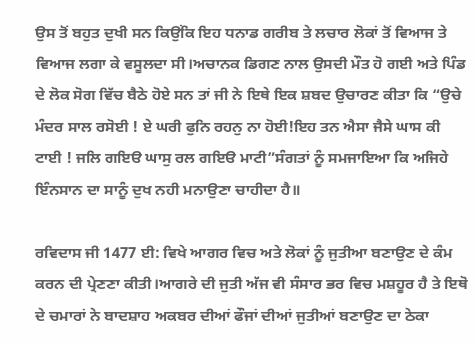ਉਸ ਤੋਂ ਬਹੁਤ ਦੁਖੀ ਸਨ ਕਿਉਂਕਿ ਇਹ ਧਨਾਡ ਗਰੀਬ ਤੇ ਲਚਾਰ ਲੋਕਾਂ ਤੋਂ ਵਿਆਜ ਤੇ ਵਿਆਜ ਲਗਾ ਕੇ ਵਸੂਲਦਾ ਸੀ।ਅਚਾਨਕ ਡਿਗਣ ਨਾਲ ਉਸਦੀ ਮੌਤ ਹੋ ਗਈ ਅਤੇ ਪਿੰਡ ਦੇ ਲੋਕ ਸੋਗ ਵਿੱਚ ਬੈਠੇ ਹੋਏ ਸਨ ਤਾਂ ਜੀ ਨੇ ਇਥੇ ਇਕ ਸ਼ਬਦ ਉਚਾਰਣ ਕੀਤਾ ਕਿ “ਉਚੇ ਮੰਦਰ ਸਾਲ ਰਸੋਈ ! ਏ ਘਰੀ ਫੁਨਿ ਰਹਨੁ ਨਾ ਹੋਈ!ਇਹ ਤਨ ਐਸਾ ਜੈਸੇ ਘਾਸ ਕੀ ਟਾਈ ! ਜਲਿ ਗਇੳ ਘਾਸੁ ਰਲ ਗਇੳ ਮਾਟੀ”ਸੰਗਤਾਂ ਨੂੰ ਸਮਜਾਇਆ ਕਿ ਅਜਿਹੇ ਇੰਨਸਾਨ ਦਾ ਸਾਨੂੰ ਦੁਖ ਨਹੀ ਮਨਾਉਣਾ ਚਾਹੀਦਾ ਹੈ॥

ਰਵਿਦਾਸ ਜੀ 1477 ਈ: ਵਿਖੇ ਆਗਰ ਵਿਚ ਅਤੇ ਲੋਕਾਂ ਨੂੰ ਜੁਤੀਆ ਬਣਾਉਣ ਦੇ ਕੰਮ ਕਰਨ ਦੀ ਪ੍ਰੇਣਣਾ ਕੀਤੀ।ਆਗਰੇ ਦੀ ਜੁਤੀ ਅੱਜ ਵੀ ਸੰਸਾਰ ਭਰ ਵਿਚ ਮਸ਼ਹੂਰ ਹੈ ਤੇ ਇਥੋ ਦੇ ਚਮਾਰਾਂ ਨੇ ਬਾਦਸ਼ਾਹ ਅਕਬਰ ਦੀਆਂ ਫੌਜਾਂ ਦੀਆਂ ਜੁਤੀਆਂ ਬਣਾਉਣ ਦਾ ਠੇਕਾ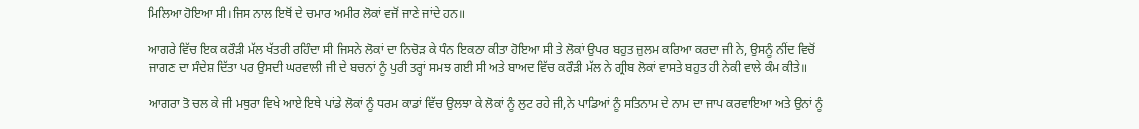ਮਿਲਿਆ ਹੋਇਆ ਸੀ।ਜਿਸ ਨਾਲ ਇਥੋਂ ਦੇ ਚਮਾਰ ਅਮੀਰ ਲੋਕਾਂ ਵਜੋਂ ਜਾਣੇ ਜਾਂਦੇ ਹਨ॥

ਆਗਰੇ ਵਿੱਚ ਇਕ ਕਰੌੜੀ ਮੱਲ ਖੱਤਰੀ ਰਹਿੰਦਾ ਸੀ ਜਿਸਨੇ ਲੋਕਾਂ ਦਾ ਨਿਚੋੜ ਕੇ ਧੰਨ ਇਕਠਾ ਕੀਤਾ ਹੋਇਆ ਸੀ ਤੇ ਲੋਕਾਂ ਉਪਰ ਬਹੁਤ ਜ਼ੁਲਮ ਕਰਿਆ ਕਰਦਾ ਜੀ ਨੇ, ਉਸਨੂੰ ਨੀਂਦ ਵਿਚੋਂ ਜਾਗਣ ਦਾ ਸੰਦੇਸ਼ ਦਿੱਤਾ ਪਰ ਉਸਦੀ ਘਰਵਾਲੀ ਜੀ ਦੇ ਬਚਨਾਂ ਨੂੰ ਪੁਰੀ ਤਰ੍ਹਾਂ ਸਮਝ ਗਈ ਸੀ ਅਤੇ ਬਾਅਦ ਵਿੱਚ ਕਰੌੜੀ ਮੱਲ ਨੇ ਗ੍ਰੀਬ ਲੋਕਾਂ ਵਾਸਤੇ ਬਹੁਤ ਹੀ ਨੇਕੀ ਵਾਲੇ ਕੰਮ ਕੀਤੇ॥

ਆਗਰਾ ਤੋ ਚਲ ਕੇ ਜੀ ਮਥੁਰਾ ਵਿਖੇ ਆਏ ਇਥੇ ਪਾਂਡੇ ਲੋਕਾਂ ਨੂੰ ਧਰਮ ਕਾਡਾਂ ਵਿੱਚ ਉਲਝਾ ਕੇ ਲੋਕਾਂ ਨੂੰ ਲੁਟ ਰਹੇ ਜੀ,ਨੇ ਪਾਡਿਆਂ ਨੂੰ ਸਤਿਨਾਮ ਦੇ ਨਾਮ ਦਾ ਜਾਪ ਕਰਵਾਇਆ ਅਤੇ ਉਨਾਂ ਨੂੰ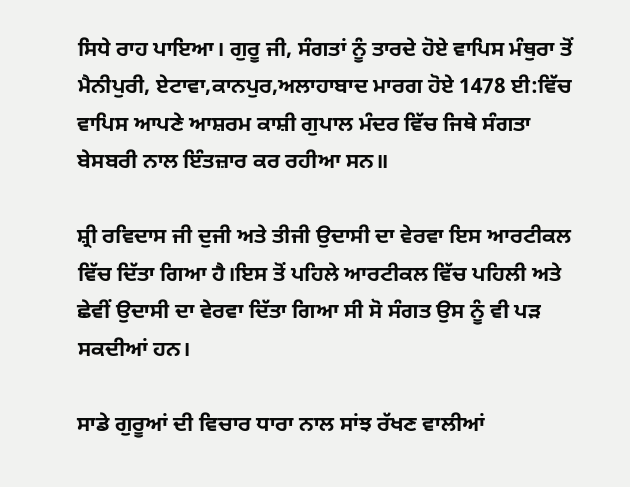ਸਿਧੇ ਰਾਹ ਪਾਇਆ। ਗੁਰੂ ਜੀ, ਸੰਗਤਾਂ ਨੂੰ ਤਾਰਦੇ ਹੋਏ ਵਾਪਿਸ ਮੰਥੁਰਾ ਤੋਂ ਮੈਨੀਪੁਰੀ, ਏਟਾਵਾ,ਕਾਨਪੁਰ,ਅਲਾਹਾਬਾਦ ਮਾਰਗ ਹੋਏ 1478 ਈ:ਵਿੱਚ ਵਾਪਿਸ ਆਪਣੇ ਆਸ਼ਰਮ ਕਾਸ਼ੀ ਗੁਪਾਲ ਮੰਦਰ ਵਿੱਚ ਜਿਥੇ ਸੰਗਤਾ ਬੇਸਬਰੀ ਨਾਲ ਇੰਤਜ਼ਾਰ ਕਰ ਰਹੀਆ ਸਨ॥

ਸ਼੍ਰੀ ਰਵਿਦਾਸ ਜੀ ਦੁਜੀ ਅਤੇ ਤੀਜੀ ਉਦਾਸੀ ਦਾ ਵੇਰਵਾ ਇਸ ਆਰਟੀਕਲ ਵਿੱਚ ਦਿੱਤਾ ਗਿਆ ਹੈ।ਇਸ ਤੋਂ ਪਹਿਲੇ ਆਰਟੀਕਲ ਵਿੱਚ ਪਹਿਲੀ ਅਤੇ ਛੇਵੀਂ ਉਦਾਸੀ ਦਾ ਵੇਰਵਾ ਦਿੱਤਾ ਗਿਆ ਸੀ ਸੋ ਸੰਗਤ ਉਸ ਨੂੰ ਵੀ ਪੜ ਸਕਦੀਆਂ ਹਨ।

ਸਾਡੇ ਗੁਰੂਆਂ ਦੀ ਵਿਚਾਰ ਧਾਰਾ ਨਾਲ ਸਾਂਝ ਰੱਖਣ ਵਾਲੀਆਂ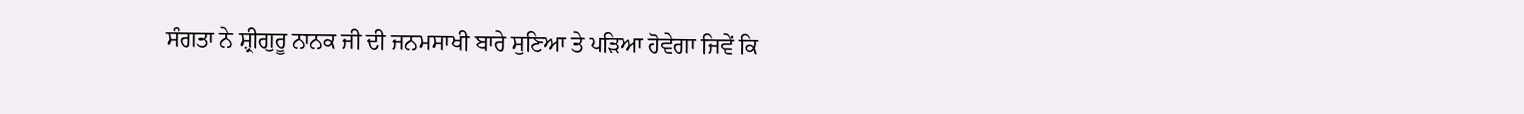ਸੰਗਤਾ ਨੇ ਸ਼੍ਰੀਗੁਰੂ ਨਾਨਕ ਜੀ ਦੀ ਜਨਮਸਾਖੀ ਬਾਰੇ ਸੁਣਿਆ ਤੇ ਪੜਿਆ ਹੋਵੇਗਾ ਜਿਵੇਂ ਕਿ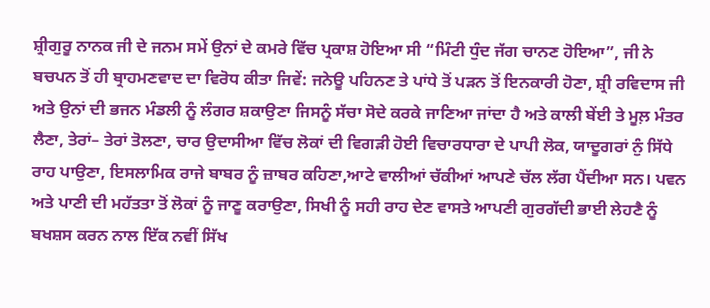ਸ਼੍ਰੀਗੁਰੂ ਨਾਨਕ ਜੀ ਦੇ ਜਨਮ ਸਮੇਂ ਉਨਾਂ ਦੇ ਕਮਰੇ ਵਿੱਚ ਪ੍ਰਕਾਸ਼ ਹੋਇਆ ਸੀ “ਮਿੰਟੀ ਧੁੰਦ ਜੱਗ ਚਾਨਣ ਹੋਇਆ”, ਜੀ ਨੇ ਬਚਪਨ ਤੋਂ ਹੀ ਬ੍ਰਾਹਮਣਵਾਦ ਦਾ ਵਿਰੋਧ ਕੀਤਾ ਜਿਵੇਂ: ਜਨੇਊ ਪਹਿਨਣ ਤੇ ਪਾਂਧੇ ਤੋਂ ਪੜਨ ਤੋਂ ਇਨਕਾਰੀ ਹੋਣਾ, ਸ਼੍ਰੀ ਰਵਿਦਾਸ ਜੀ ਅਤੇ ਉਨਾਂ ਦੀ ਭਜਨ ਮੰਡਲੀ ਨੂੰ ਲੰਗਰ ਸ਼ਕਾਉਣਾ ਜਿਸਨੂੰ ਸੱਚਾ ਸੋਦੇ ਕਰਕੇ ਜਾਣਿਆ ਜਾਂਦਾ ਹੈ ਅਤੇ ਕਾਲੀ ਬੇਂਈ ਤੇ ਮੂਲ਼ ਮੰਤਰ ਲੈਣਾ, ਤੇਰਾਂ– ਤੇਰਾਂ ਤੋਲਣਾ, ਚਾਰ ਉਦਾਸੀਆ ਵਿੱਚ ਲੋਕਾਂ ਦੀ ਵਿਗੜੀ ਹੋਈ ਵਿਚਾਰਧਾਰਾ ਦੇ ਪਾਪੀ ਲੋਕ, ਯਾਦੂਗਰਾਂ ਨੁੰ ਸਿੱਧੇ ਰਾਹ ਪਾਉਣਾ, ਇਸਲਾਮਿਕ ਰਾਜੇ ਬਾਬਰ ਨੂੰ ਜ਼ਾਬਰ ਕਹਿਣਾ,ਆਟੇ ਵਾਲੀਆਂ ਚੱਕੀਆਂ ਆਪਣੇ ਚੱਲ ਲੱਗ ਪੈਂਦੀਆ ਸਨ। ਪਵਨ ਅਤੇ ਪਾਣੀ ਦੀ ਮਹੱਤਤਾ ਤੋਂ ਲੋਕਾਂ ਨੂੰ ਜਾਣੂ ਕਰਾਉਣਾ, ਸਿਖੀ ਨੂੰ ਸਹੀ ਰਾਹ ਦੇਣ ਵਾਸਤੇ ਆਪਣੀ ਗੁਰਗੱਦੀ ਭਾਈ ਲੇਹਣੈ ਨੂੰ ਬਖਸ਼ਸ ਕਰਨ ਨਾਲ ਇੱਕ ਨਵੀਂ ਸਿੱਖ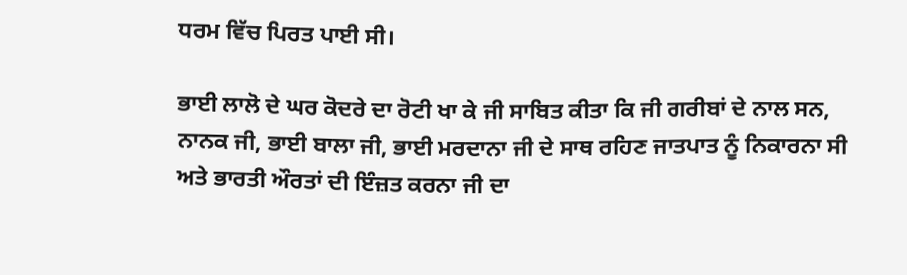ਧਰਮ ਵਿੱਚ ਪਿਰਤ ਪਾਈ ਸੀ।

ਭਾਈ ਲਾਲੋ ਦੇ ਘਰ ਕੋਦਰੇ ਦਾ ਰੋਟੀ ਖਾ ਕੇ ਜੀ ਸਾਬਿਤ ਕੀਤਾ ਕਿ ਜੀ ਗਰੀਬਾਂ ਦੇ ਨਾਲ ਸਨ, ਨਾਨਕ ਜੀ, ਭਾਈ ਬਾਲਾ ਜੀ, ਭਾਈ ਮਰਦਾਨਾ ਜੀ ਦੇ ਸਾਥ ਰਹਿਣ ਜਾਤਪਾਤ ਨੂੰ ਨਿਕਾਰਨਾ ਸੀ ਅਤੇ ਭਾਰਤੀ ਔਰਤਾਂ ਦੀ ਇੰਜ਼ਤ ਕਰਨਾ ਜੀ ਦਾ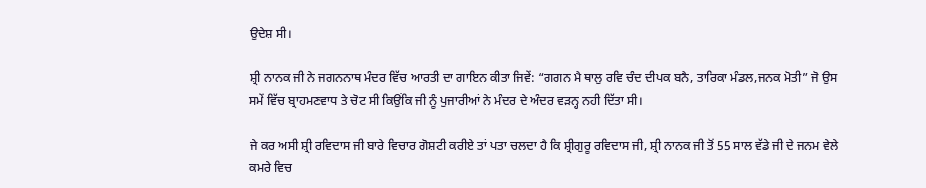ਉਦੇਸ਼ ਸੀ।

ਸ਼੍ਰੀ ਨਾਨਕ ਜੀ ਨੇ ਜਗਨਨਾਥ ਮੰਦਰ ਵਿੱਚ ਆਰਤੀ ਦਾ ਗਾਇਨ ਕੀਤਾ ਜਿਵੇਂ: “ਗਗਨ ਮੈ ਥਾਲੁ ਰਵਿ ਚੰਦ ਦੀਪਕ ਬਨੈ, ਤਾਰਿਕਾ ਮੰਡਲ,ਜਨਕ ਮੋਤੀ” ਜੋ ਉਸ ਸਮੇਂ ਵਿੱਚ ਬ੍ਰਾਹਮਣਵਾਧ ਤੇ ਚੋਟ ਸੀ ਕਿਉਂਕਿ ਜੀ ਨੂੰ ਪੁਜਾਰੀਆਂ ਨੇ ਮੰਦਰ ਦੇ ਅੰਦਰ ਵੜਨ੍ਹ ਨਹੀ ਦਿੱਤਾ ਸੀ।

ਜੇ ਕਰ ਅਸੀ ਸ਼੍ਰੀ ਰਵਿਦਾਸ ਜੀ ਬਾਰੇ ਵਿਚਾਰ ਗੋਸ਼ਟੀ ਕਰੀਏ ਤਾਂ ਪਤਾ ਚਲਦਾ ਹੈ ਕਿ ਸ਼੍ਰੀਗੁਰੂ ਰਵਿਦਾਸ ਜੀ, ਸ਼੍ਰੀ ਨਾਨਕ ਜੀ ਤੋਂ 55 ਸਾਲ ਵੱਡੇ ਜੀ ਦੇ ਜਨਮ ਵੇਲੇ ਕਮਰੇ ਵਿਚ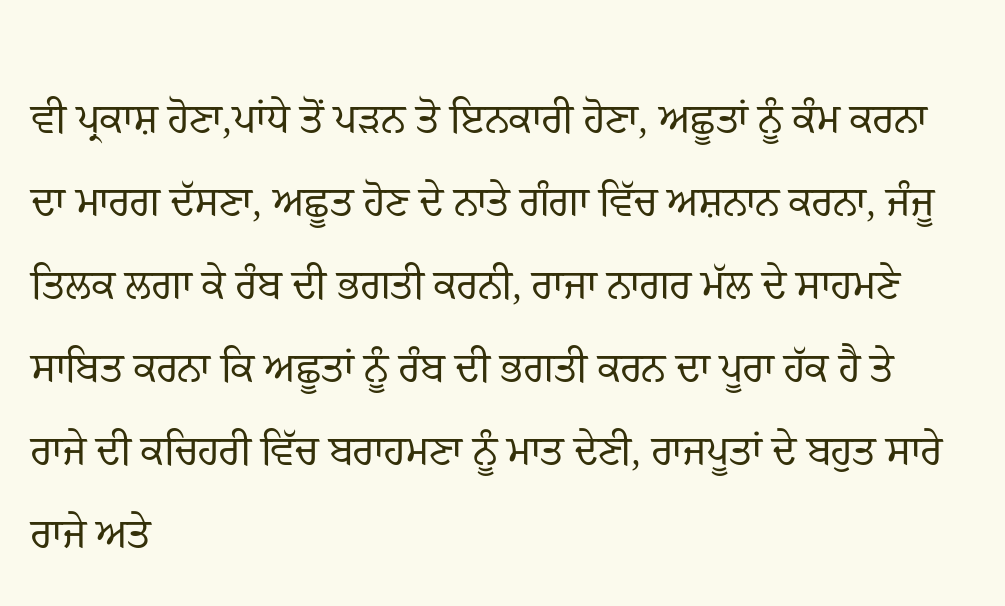ਵੀ ਪ੍ਰਕਾਸ਼ ਹੋਣਾ,ਪਾਂਧੇ ਤੋਂ ਪੜਨ ਤੋ ਇਨਕਾਰੀ ਹੋਣਾ, ਅਛੂਤਾਂ ਨੂੰ ਕੰਮ ਕਰਨਾ ਦਾ ਮਾਰਗ ਦੱਸਣਾ, ਅਛੂਤ ਹੋਣ ਦੇ ਨਾਤੇ ਗੰਗਾ ਵਿੱਚ ਅਸ਼ਨਾਨ ਕਰਨਾ, ਜੰਜੂ ਤਿਲਕ ਲਗਾ ਕੇ ਰੰਬ ਦੀ ਭਗਤੀ ਕਰਨੀ, ਰਾਜਾ ਨਾਗਰ ਮੱਲ ਦੇ ਸਾਹਮਣੇ ਸਾਬਿਤ ਕਰਨਾ ਕਿ ਅਛੂਤਾਂ ਨੂੰ ਰੰਬ ਦੀ ਭਗਤੀ ਕਰਨ ਦਾ ਪੂਰਾ ਹੱਕ ਹੈ ਤੇ ਰਾਜੇ ਦੀ ਕਚਿਹਰੀ ਵਿੱਚ ਬਰਾਹਮਣਾ ਨੂੰ ਮਾਤ ਦੇਣੀ, ਰਾਜਪੂਤਾਂ ਦੇ ਬਹੁਤ ਸਾਰੇ ਰਾਜੇ ਅਤੇ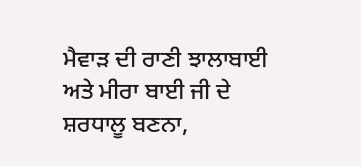ਮੈਵਾੜ ਦੀ ਰਾਣੀ ਝਾਲਾਬਾਈ ਅਤੇ ਮੀਰਾ ਬਾਈ ਜੀ ਦੇ ਸ਼ਰਧਾਲੂ ਬਣਨਾ,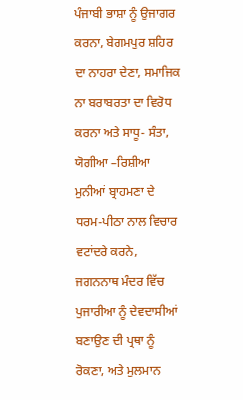ਪੰਜਾਬੀ ਭਾਸ਼ਾ ਨੂੰ ਉਜਾਗਰ ਕਰਨਾ, ਬੇਗਮਪੁਰ ਸ਼ਹਿਰ ਦਾ ਨਾਹਰਾ ਦੇਣਾ, ਸਮਾਜਿਕ ਨਾ ਬਰਾਬਰਤਾ ਦਾ ਵਿਰੋਧ ਕਰਨਾ ਅਤੇ ਸਾਧੂ- ਸੰਤਾ, ਯੋਗੀਆ –ਰਿਸ਼ੀਆ ਮੁਨੀਆਂ ਬ੍ਰਾਹਮਣਾ ਦੇ ਧਰਮ-ਪੀਠਾ ਨਾਲ ਵਿਚਾਰ ਵਟਾਂਦਰੇ ਕਰਨੇ, ਜਗਨਨਾਥ ਮੰਦਰ ਵਿੱਚ ਪੁਜਾਰੀਆ ਨੂੰ ਦੇਵਦਾਸੀਆਂ ਬਣਾਉਣ ਦੀ ਪ੍ਰਥਾ ਨੂੰ ਰੋਕਣਾ, ਅਤੇ ਮੁਲਮਾਨ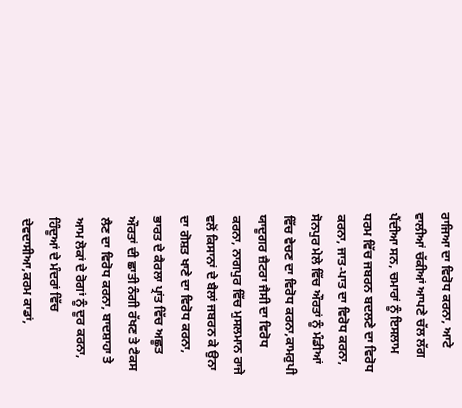ਰਾਜਿਆ ਦਾ ਵਿਰੋਧ ਕਰਨਾ, ਆਟੇ ਵਾਲੀਆਂ ਚੱਕੀਆਂ ਆਪਣੇ ਚੱਲ ਲੱਗ ਪੈਂਦੀਆ ਸਨ, ਚਮਾਰਾਂ ਨੂੰ ਇਸਲਾਮ ਧਰਮ ਵਿੱਚ ਜਬਰਨ ਬਦਲਣੇ ਦਾ ਵਿਰੋਧ ਕਰਨਾ, ਜਾਤ-ਪਾਤ ਦਾ ਵਿਰੋਧ ਕਰਨਾ, ਸੋਨਪੁਰ ਮੇਲੇ ਵਿੱਚ ਔਰਤਾਂ ਨੂੰ ਮੰਡੀਆਂ ਵਿੱਚ ਵੇਚਣ ਦਾ ਵਿਰੋਧ ਕਰਨਾ,ਕਾਮਰੁਪੀ ਯਾਦੂਗਰ ਜ਼ੈਟਰਾ ਜੈਸੀ ਦਾ ਵਿਰੋਧ ਕਰਨਾ, ਨਾਗਪੁਰ ਵਿੱਚ ਮੁਸਲਮਾਨ ਰਾਜੇ ਵਲੋਂ ਕਿਸਾਨਾਂ ਦੇ ਬੈਲਾਂ ਜਬਰਨ ਕੇ ਉਨਾ ਦਾ ਗੋਸ਼ਤ ਖਾਣੇ ਦਾ ਵਿਰੋਧ ਕਰਨਾ, ਭਾਰਤ ਦੇ ਕੈਰਲਾ ਪ੍ਰਾਂਤ ਵਿੱਚ ਅਛੂਤ ਔਰਤਾਂ ਦੀ ਛਾਤੀ ਨੰਗੀ ਰੱਖਣ ਤੇ ਟੈਕਸ ਲੈਣ ਦਾ ਵਿਰੋਧ ਕਰਨਾ, ਬਾਦਸ਼ਾਹਾ ਤੇ ਆਮ ਲੋਕਾਂ ਦੇ ਰੋਗਾਂ ਨੂੰ ਦੂਰ ਕਰਨਾ, ਹਿੰਦੂਆਂ ਦੇ ਮੰਦਰਾਂ ਵਿੱਚ ਦੇਵਦਾਸੀਆ,ਕਰਮ ਕਾਡਾਂ,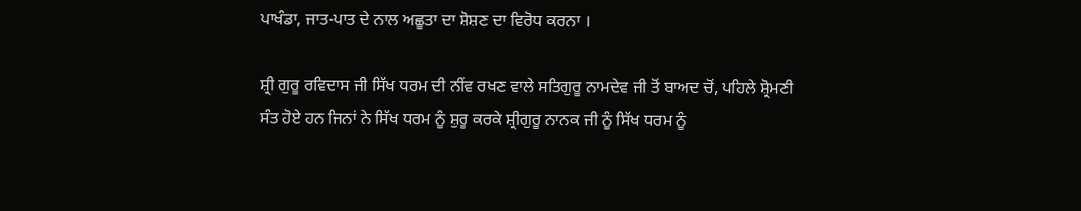ਪਾਖੰਡਾ, ਜਾਤ-ਪਾਤ ਦੇ ਨਾਲ ਅਛੂਤਾ ਦਾ ਸ਼ੋਸ਼ਣ ਦਾ ਵਿਰੋਧ ਕਰਨਾ ।

ਸ਼੍ਰੀ ਗੁਰੂ ਰਵਿਦਾਸ ਜੀ ਸਿੱਖ ਧਰਮ ਦੀ ਨੀਂਵ ਰਖਣ ਵਾਲੇ ਸਤਿਗੁਰੂ ਨਾਮਦੇਵ ਜੀ ਤੋਂ ਬਾਅਦ ਚੋਂ, ਪਹਿਲੇ ਸ਼੍ਰੋਮਣੀ ਸੰਤ ਹੋਏ ਹਨ ਜਿਨਾਂ ਨੇ ਸਿੱਖ ਧਰਮ ਨੂੰ ਸ਼ੁਰੂ ਕਰਕੇ ਸ਼੍ਰੀਗੁਰੂ ਨਾਨਕ ਜੀ ਨੂੰ ਸਿੱਖ ਧਰਮ ਨੂੰ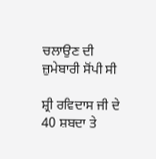ਚਲਾਉਣ ਦੀ ਜ਼ੁਮੇਬਾਰੀ ਸੋਂਪੀ ਸੀ

ਸ਼੍ਰੀ ਰਵਿਦਾਸ ਜੀ ਦੇ 40 ਸ਼ਬਦਾ ਤੇ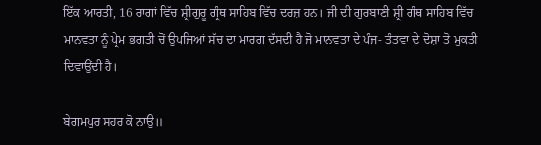ਇੱਕ ਆਰਤੀ, 16 ਰਾਗਾਂ ਵਿੱਚ ਸ਼੍ਰੀਗੁਰੂ ਗ੍ਰੰਥ ਸਾਹਿਬ ਵਿੱਚ ਦਰਜ਼ ਹਨ। ਜੀ ਦੀ ਗੁਰਬਾਣੀ ਸ਼੍ਰੀ ਗੰਥ ਸਾਹਿਬ ਵਿੱਚ ਮਾਨਵਤਾ ਨੂੰ ਪ੍ਰੇਮ ਭਗਤੀ ਚੋਂ ਉਪਜਿਆਂ ਸੱਚ ਦਾ ਮਾਰਗ ਦੱਸਦੀ ਹੈ ਜੋ ਮਾਨਵਤਾ ਦੇ ਪੰਜ- ਤੰਤਵਾ ਦੇ ਦੋਸ਼ਾ ਤੋ ਮੁਕਤੀ ਦਿਵਾਉਂਦੀ ਹੈ।

ਬੇਗਮਪੁਰ ਸਹਰ ਕੋ ਨਾਉ॥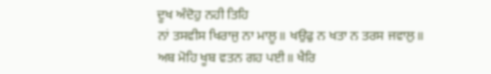ਦੂਖ ਅੰਦੋਹੁ ਨਹੀ ਤਿਹਿ
ਨਾਂ ਤਸਵੀਸ ਖਿਰਾਜੁ ਨਾ ਮਾਲੂ॥ ਖਉਫੁ ਨ ਖਤਾ ਨ ਤਰਸ ਜਵਾਲੁ॥
ਅਬ ਮੋਹਿ ਖੂਬ ਵਤਨ ਗਹ ਪਈ॥ ਖੈਰਿ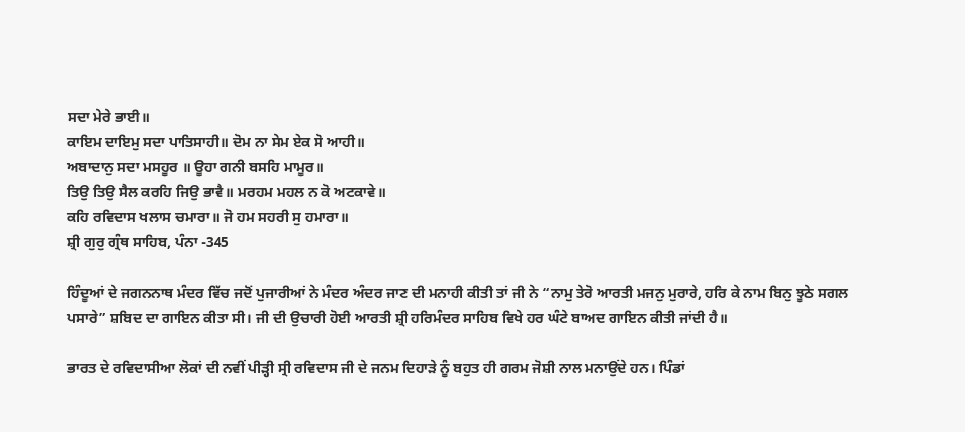ਸਦਾ ਮੇਰੇ ਭਾਈ॥
ਕਾਇਮ ਦਾਇਮੁ ਸਦਾ ਪਾਤਿਸਾਹੀ॥ ਦੋਮ ਨਾ ਸੇਮ ਏਕ ਸੋ ਆਹੀ॥
ਅਬਾਦਾਨੁ ਸਦਾ ਮਸਹੂਰ ॥ ਊਹਾ ਗਨੀ ਬਸਹਿ ਮਾਮੂਰ॥
ਤਿਉ ਤਿਉ ਸੈਲ ਕਰਹਿ ਜਿਉ ਭਾਵੈ॥ ਮਰਹਮ ਮਹਲ ਨ ਕੋ ਅਟਕਾਵੇ॥
ਕਹਿ ਰਵਿਦਾਸ ਖਲਾਸ ਚਮਾਰਾ॥ ਜੋ ਹਮ ਸਹਰੀ ਸੁ ਹਮਾਰਾ॥
ਸ਼੍ਰੀ ਗੁਰੁ ਗ੍ਰੰਥ ਸਾਹਿਬ, ਪੰਨਾ -345

ਹਿੰਦੂਆਂ ਦੇ ਜਗਨਨਾਥ ਮੰਦਰ ਵਿੱਚ ਜਦੋਂ ਪੁਜਾਰੀਆਂ ਨੇ ਮੰਦਰ ਅੰਦਰ ਜਾਣ ਦੀ ਮਨਾਹੀ ਕੀਤੀ ਤਾਂ ਜੀ ਨੇ “ਨਾਮੁ ਤੇਰੋ ਆਰਤੀ ਮਜਨੁ ਮੁਰਾਰੇ, ਹਰਿ ਕੇ ਨਾਮ ਬਿਨੁ ਝੂਠੇ ਸਗਲ ਪਸਾਰੇ” ਸ਼ਬਿਦ ਦਾ ਗਾਇਨ ਕੀਤਾ ਸੀ। ਜੀ ਦੀ ਉਚਾਰੀ ਹੋਈ ਆਰਤੀ ਸ਼੍ਰੀ ਹਰਿਮੰਦਰ ਸਾਹਿਬ ਵਿਖੇ ਹਰ ਘੰਟੇ ਬਾਅਦ ਗਾਇਨ ਕੀਤੀ ਜਾਂਦੀ ਹੈ॥

ਭਾਰਤ ਦੇ ਰਵਿਦਾਸੀਆ ਲੋਕਾਂ ਦੀ ਨਵੀਂ ਪੀੜ੍ਹੀ ਸ੍ਰੀ ਰਵਿਦਾਸ ਜੀ ਦੇ ਜਨਮ ਦਿਹਾੜੇ ਨੂੰ ਬਹੁਤ ਹੀ ਗਰਮ ਜੋਸ਼ੀ ਨਾਲ ਮਨਾਉਂਦੇ ਹਨ। ਪਿੰਡਾਂ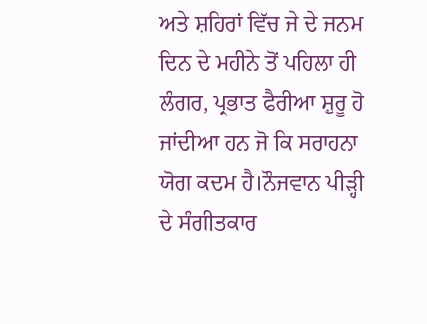ਅਤੇ ਸ਼ਹਿਰਾਂ ਵਿੱਚ ਜੇ ਦੇ ਜਨਮ ਦਿਨ ਦੇ ਮਹੀਨੇ ਤੋਂ ਪਹਿਲਾ ਹੀ ਲੰਗਰ, ਪ੍ਰਭਾਤ ਫੈਰੀਆ ਸ਼ੁਰੂ ਹੋ ਜਾਂਦੀਆ ਹਨ ਜੋ ਕਿ ਸਰਾਹਨਾ ਯੋਗ ਕਦਮ ਹੈ।ਨੌਜਵਾਨ ਪੀੜ੍ਹੀ ਦੇ ਸੰਗੀਤਕਾਰ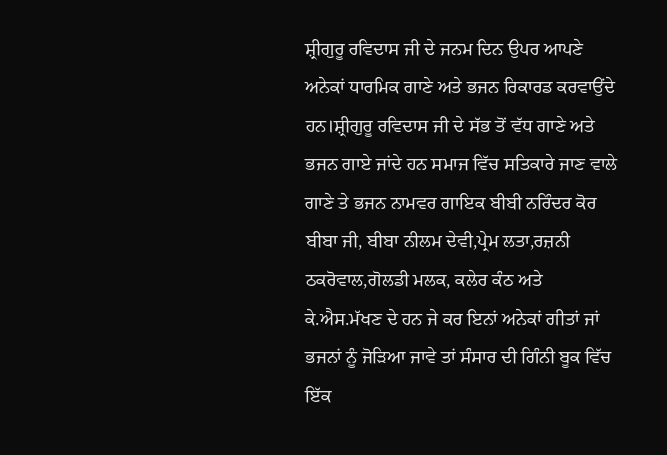ਸ਼੍ਰੀਗੁਰੂ ਰਵਿਦਾਸ ਜੀ ਦੇ ਜਨਮ ਦਿਨ ਉਪਰ ਆਪਣੇ ਅਨੇਕਾਂ ਧਾਰਮਿਕ ਗਾਣੇ ਅਤੇ ਭਜਨ ਰਿਕਾਰਡ ਕਰਵਾਉਂਦੇ ਹਨ।ਸ਼੍ਰੀਗੁਰੂ ਰਵਿਦਾਸ ਜੀ ਦੇ ਸੱਭ ਤੋਂ ਵੱਧ ਗਾਣੇ ਅਤੇ ਭਜਨ ਗਾਏ ਜਾਂਦੇ ਹਨ ਸਮਾਜ ਵਿੱਚ ਸਤਿਕਾਰੇ ਜਾਣ ਵਾਲੇ ਗਾਣੇ ਤੇ ਭਜਨ ਨਾਮਵਰ ਗਾਇਕ ਬੀਬੀ ਨਰਿੰਦਰ ਕੋਰ ਬੀਬਾ ਜੀ, ਬੀਬਾ ਨੀਲਮ ਦੇਵੀ,ਪ੍ਰੇਮ ਲਤਾ,ਰਜ਼ਨੀ ਠਕਰੋਵਾਲ,ਗੋਲਡੀ ਮਲਕ, ਕਲੇਰ ਕੰਠ ਅਤੇ ਕੇ.ਐਸ.ਮੱਖਣ ਦੇ ਹਨ ਜੇ ਕਰ ਇਨਾਂ ਅਨੇਕਾਂ ਗੀਤਾਂ ਜਾਂ ਭਜਨਾਂ ਨੂੰ ਜੋੜਿਆ ਜਾਵੇ ਤਾਂ ਸੰਸਾਰ ਦੀ ਗਿੰਨੀ ਬੂਕ ਵਿੱਚ ਇੱਕ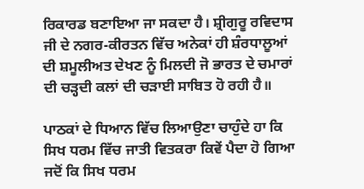ਰਿਕਾਰਡ ਬਣਾਇਆ ਜਾ ਸਕਦਾ ਹੈ। ਸ਼੍ਰੀਗੁਰੂ ਰਵਿਦਾਸ ਜੀ ਦੇ ਨਗਰ-ਕੀਰਤਨ ਵਿੱਚ ਅਨੇਕਾਂ ਹੀ ਸ਼ੰਰਧਾਲੂਆਂ ਦੀ ਸ਼ਮੂਲੀਅਤ ਦੇਖਣ ਨੂੰ ਮਿਲਦੀ ਜੋ ਭਾਰਤ ਦੇ ਚਮਾਰਾਂ ਦੀ ਚੜ੍ਹਦੀ ਕਲਾਂ ਦੀ ਚੜਾਈ ਸਾਬਿਤ ਹੋ ਰਹੀ ਹੈ॥

ਪਾਠਕਾਂ ਦੇ ਧਿਆਨ ਵਿੱਚ ਲਿਆਉਣਾ ਚਾਹੁੰਦੇ ਹਾ ਕਿ ਸਿਖ ਧਰਮ ਵਿੱਚ ਜਾਤੀ ਵਿਤਕਰਾ ਕਿਵੇਂ ਪੈਦਾ ਹੋ ਗਿਆ ਜਦੋਂ ਕਿ ਸਿਖ ਧਰਮ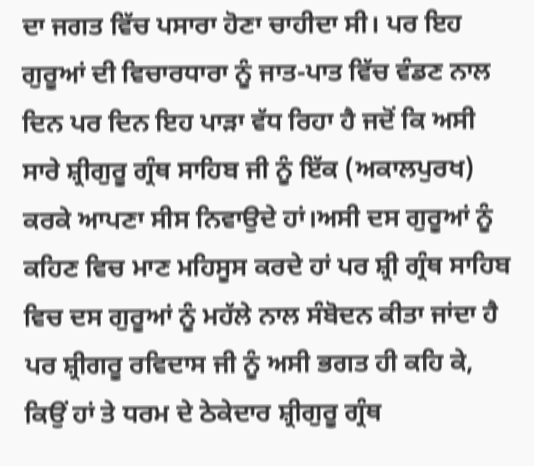ਦਾ ਜਗਤ ਵਿੱਚ ਪਸਾਰਾ ਹੋਣਾ ਚਾਹੀਦਾ ਸੀ। ਪਰ ਇਹ ਗੁਰੂਆਂ ਦੀ ਵਿਚਾਰਧਾਰਾ ਨੂੰ ਜਾਤ-ਪਾਤ ਵਿੱਚ ਵੰਡਣ ਨਾਲ ਦਿਨ ਪਰ ਦਿਨ ਇਹ ਪਾੜਾ ਵੱਧ ਰਿਹਾ ਹੈ ਜਦੋਂ ਕਿ ਅਸੀ ਸਾਰੇ ਸ਼੍ਰੀਗੁਰੂ ਗ੍ਰੰਥ ਸਾਹਿਬ ਜੀ ਨੂੰ ਇੱਕ (ਅਕਾਲਪੁਰਖ) ਕਰਕੇ ਆਪਣਾ ਸੀਸ ਨਿਵਾਉਦੇ ਹਾਂ।ਅਸੀ ਦਸ ਗੁਰੂਆਂ ਨੂੰ ਕਹਿਣ ਵਿਚ ਮਾਣ ਮਹਿਸੂਸ ਕਰਦੇ ਹਾਂ ਪਰ ਸ਼੍ਰੀ ਗ੍ਰੰਥ ਸਾਹਿਬ ਵਿਚ ਦਸ ਗੁਰੂਆਂ ਨੂੰ ਮਹੱਲੇ ਨਾਲ ਸੰਬੋਦਨ ਕੀਤਾ ਜਾਂਦਾ ਹੈ ਪਰ ਸ਼੍ਰੀਗਰੂ ਰਵਿਦਾਸ ਜੀ ਨੂੰ ਅਸੀ ਭਗਤ ਹੀ ਕਹਿ ਕੇ, ਕਿਉਂ ਹਾਂ ਤੇ ਧਰਮ ਦੇ ਠੇਕੇਦਾਰ ਸ਼੍ਰੀਗੁਰੂ ਗ੍ਰੰਥ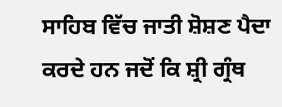ਸਾਹਿਬ ਵਿੱਚ ਜਾਤੀ ਸ਼ੋਸ਼ਣ ਪੈਦਾ ਕਰਦੇ ਹਨ ਜਦੋਂ ਕਿ ਸ਼੍ਰੀ ਗ੍ਰੰਥ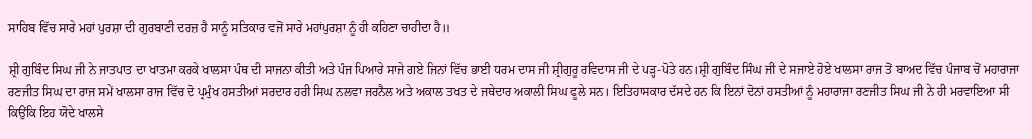ਸਾਹਿਬ ਵਿੱਚ ਸਾਰੇ ਮਹਾਂ ਪੁਰਸ਼ਾ ਦੀ ਗੁਰਬਾਣੀ ਦਰਜ਼ ਹੈ ਸਾਨੂੰ ਸਤਿਕਾਰ ਵਜੋਂ ਸਾਰੇ ਮਹਾਂਪੁਰਸ਼ਾ ਨੂੰ ਹੀ ਕਹਿਣਾ ਚਾਹੀਦਾ ਹੈ॥

ਸ਼੍ਰੀ ਗੁਬਿੰਦ ਸਿਘ ਜੀ ਨੇ ਜਾਤਪਾਤ ਦਾ ਖਾਤਮਾ ਕਰਕੇ ਖਾਲਸਾ ਪੰਥ ਦੀ ਸਾਜਨਾ ਕੀਤੀ ਅਤੇ ਪੰਜ ਪਿਆਰੇ ਸਾਜੇ ਗਏ ਜਿਨਾਂ ਵਿੱਚ ਭਾਈ ਧਰਮ ਦਾਸ ਜੀ ਸ਼੍ਰੀਗੁਰੂ ਰਵਿਦਾਸ ਜੀ ਦੇ ਪੜ੍ਹ-ਪੋਤੇ ਹਨ।ਸ਼੍ਰੀ ਗੁਬਿੰਦ ਸਿੰਘ ਜੀ ਦੇ ਸਜਾਏ ਹੋਏ ਖਾਲਸਾ ਰਾਜ ਤੋਂ ਬਾਅਦ ਵਿੱਚ ਪੰਜਾਬ ਚੋਂ ਮਹਾਰਾਜਾ ਰਣਜੀਤ ਸਿਘ ਦਾ ਰਾਜ ਸਮੇਂ ਖਾਲਸਾ ਰਾਜ ਵਿੱਚ ਦੋ ਪ੍ਰਮੁੰਖ ਹਸਤੀਆਂ ਸਰਦਾਰ ਹਰੀ ਸਿਘ ਨਲਵਾ ਜਰਨੈਲ ਅਤੇ ਅਕਾਲ ਤਖਤ ਦੇ ਜਥੇਦਾਰ ਅਕਾਲੀ ਸਿਘ ਫੂਲੇ ਸਨ। ਇਤਿਹਾਸਕਾਰ ਦੱਸਦੇ ਹਨ ਕਿ ਇਨਾਂ ਦੋਨਾਂ ਹਸਤੀਆਂ ਨੂੰ ਮਹਾਰਾਜਾ ਰਣਜੀਤ ਸਿਘ ਜੀ ਨੇ ਹੀ ਮਰਵਾਇਆ ਸੀ ਕਿਉਂਕਿ ਇਹ ਯੋਦੇ ਖਾਲਸੇ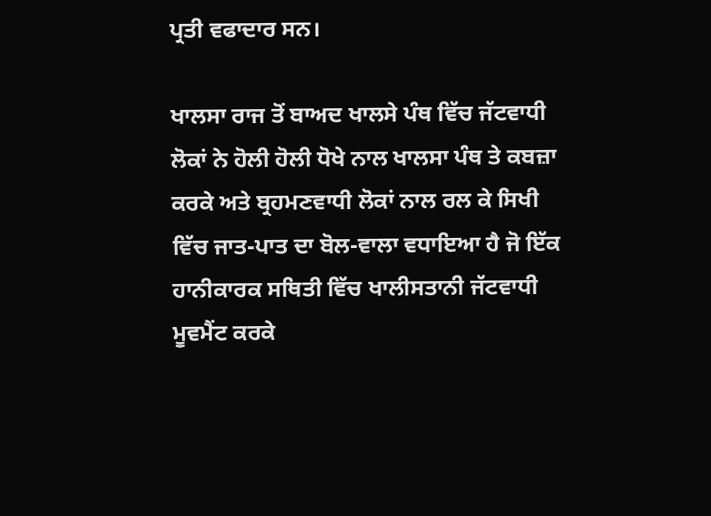ਪ੍ਰਤੀ ਵਫਾਦਾਰ ਸਨ।

ਖਾਲਸਾ ਰਾਜ ਤੋਂ ਬਾਅਦ ਖਾਲਸੇ ਪੰਥ ਵਿੱਚ ਜੱਟਵਾਧੀ ਲੋਕਾਂ ਨੇ ਹੋਲੀ ਹੋਲੀ ਧੋਖੇ ਨਾਲ ਖਾਲਸਾ ਪੰਥ ਤੇ ਕਬਜ਼ਾ ਕਰਕੇ ਅਤੇ ਬ੍ਰਹਮਣਵਾਧੀ ਲੋਕਾਂ ਨਾਲ ਰਲ ਕੇ ਸਿਖੀ ਵਿੱਚ ਜਾਤ-ਪਾਤ ਦਾ ਬੋਲ-ਵਾਲਾ ਵਧਾਇਆ ਹੈ ਜੋ ਇੱਕ ਹਾਨੀਕਾਰਕ ਸਥਿਤੀ ਵਿੱਚ ਖਾਲੀਸਤਾਨੀ ਜੱਟਵਾਧੀ ਮੂਵਮੈਂਟ ਕਰਕੇ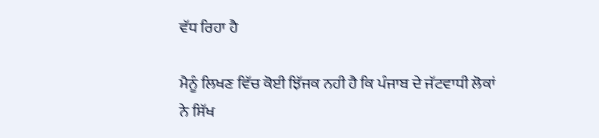ਵੱਧ ਰਿਹਾ ਹੈ

ਮੈਨੂੰ ਲਿਖਣ ਵਿੱਚ ਕੋਈ ਝਿੱਜਕ ਨਹੀ ਹੈ ਕਿ ਪੰਜਾਬ ਦੇ ਜੱਟਵਾਧੀ ਲੋਕਾਂ ਨੇ ਸਿੱਖ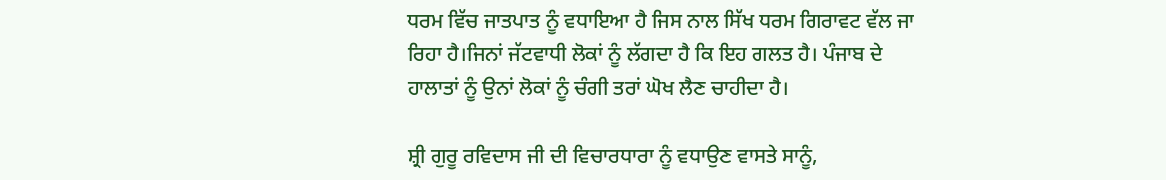ਧਰਮ ਵਿੱਚ ਜਾਤਪਾਤ ਨੂੰ ਵਧਾਇਆ ਹੈ ਜਿਸ ਨਾਲ ਸਿੱਖ ਧਰਮ ਗਿਰਾਵਟ ਵੱਲ ਜਾ ਰਿਹਾ ਹੈ।ਜਿਨਾਂ ਜੱਟਵਾਧੀ ਲੋਕਾਂ ਨੂੰ ਲੱਗਦਾ ਹੈ ਕਿ ਇਹ ਗਲਤ ਹੈ। ਪੰਜਾਬ ਦੇ ਹਾਲਾਤਾਂ ਨੂੰ ਉਨਾਂ ਲੋਕਾਂ ਨੂੰ ਚੰਗੀ ਤਰਾਂ ਘੋਖ ਲੈਣ ਚਾਹੀਦਾ ਹੈ।

ਸ਼੍ਰੀ ਗੁਰੂ ਰਵਿਦਾਸ ਜੀ ਦੀ ਵਿਚਾਰਧਾਰਾ ਨੂੰ ਵਧਾਉਣ ਵਾਸਤੇ ਸਾਨੂੰ,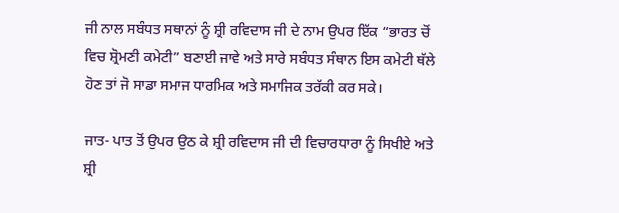ਜੀ ਨਾਲ ਸਬੰਧਤ ਸਥਾਨਾਂ ਨੂੰ ਸ਼੍ਰੀ ਰਵਿਦਾਸ ਜੀ ਦੇ ਨਾਮ ਉਪਰ ਇੱਕ “ਭਾਰਤ ਚੋਂ ਵਿਚ ਸ਼੍ਰੋਮਣੀ ਕਮੇਟੀ” ਬਣਾਈ ਜਾਵੇ ਅਤੇ ਸਾਰੇ ਸਬੰਧਤ ਸੰਥਾਨ ਇਸ ਕਮੇਟੀ ਥੱਲੇ ਹੋਣ ਤਾਂ ਜੋ ਸਾਡਾ ਸਮਾਜ ਧਾਰਮਿਕ ਅਤੇ ਸਮਾਜਿਕ ਤਰੱਕੀ ਕਰ ਸਕੇ।

ਜਾਤ- ਪਾਤ ਤੋਂ ਉਪਰ ਉਠ ਕੇ ਸ਼੍ਰੀ ਰਵਿਦਾਸ ਜੀ ਦੀ ਵਿਚਾਰਧਾਰਾ ਨੂੰ ਸਿਖੀਏ ਅਤੇ ਸ਼੍ਰੀ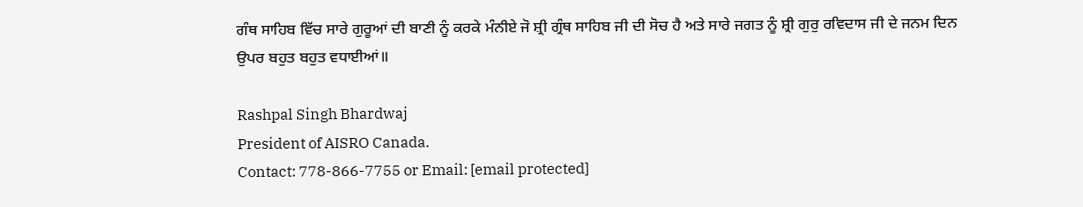ਗੰਥ ਸਾਹਿਬ ਵਿੱਚ ਸਾਰੇ ਗੁਰੂਆਂ ਦੀ ਬਾਣੀ ਨੂੰ ਕਰਕੇ ਮੰਨੀਏ ਜੋ ਸ਼੍ਰੀ ਗ੍ਰੰਥ ਸਾਹਿਬ ਜੀ ਦੀ ਸੋਚ ਹੈ ਅਤੇ ਸਾਰੇ ਜਗਤ ਨੂੰ ਸ਼੍ਰੀ ਗੁਰੁ ਰਵਿਦਾਸ ਜੀ ਦੇ ਜਨਮ ਦਿਨ ਉਪਰ ਬਹੁਤ ਬਹੁਤ ਵਧਾਈਆਂ॥

Rashpal Singh Bhardwaj
President of AISRO Canada.
Contact: 778-866-7755 or Email: [email protected]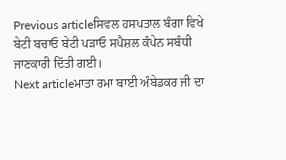Previous articleਸਿਵਲ ਹਸਪਤਾਲ ਬੰਗਾ ਵਿਖੇ ਬੇਟੀ ਬਚਾਓ ਬੇਟੀ ਪੜਾਓ ਸਪੈਸ਼ਲ ਕੰਪੇਨ ਸਬੰਧੀ ਜਾਣਕਾਰੀ ਦਿੱਤੀ ਗਈ।
Next articleਮਾਤਾ ਰਮਾ ਬਾਈ ਅੰਬੇਡਕਰ ਜੀ ਦਾ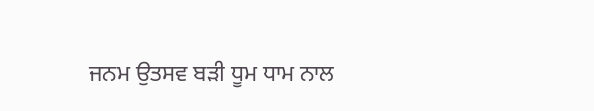ਜਨਮ ਉਤਸਵ ਬੜੀ ਧੂਮ ਧਾਮ ਨਾਲ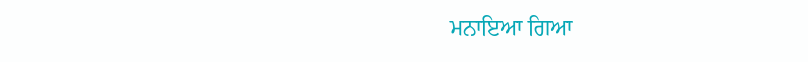ਮਨਾਇਆ ਗਿਆ